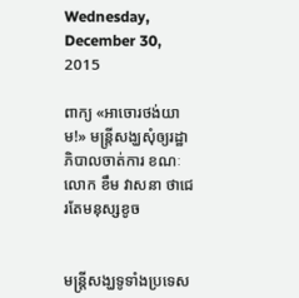Wednesday, December 30, 2015

ពាក្យ «អាចោរថង់យាម!» មន្ត្រីសង្ឃសុំឲ្យរដ្ឋាភិបាលចាត់ការ ខណៈលោក ខឹម វាសនា ថាជេរតែមនុស្សខូច


មន្ត្រីសង្ឃទូទាំងប្រទេស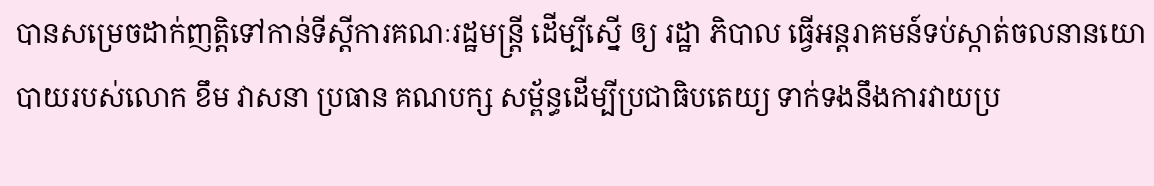បានសម្រេចដាក់ញត្តិទៅកាន់ទីស្តីការគណៈរដ្ឋមន្ត្រី ដើម្បីស្នើ ឲ្យ រដ្ឋា ភិបាល ធ្វើអន្តរាគមន៍ទប់ស្កាត់ចលនានយោបាយរបស់លោក ខឹម វាសនា ប្រធាន គណបក្ស សម្ព័ន្ធដើម្បីប្រជាធិបតេយ្យ ទាក់ទងនឹងការវាយប្រ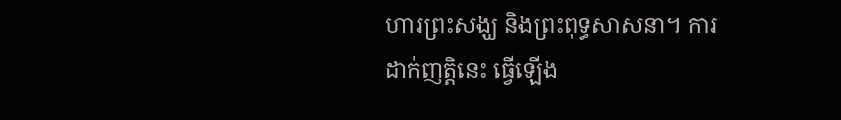ហារព្រះសង្ឃ និងព្រះពុទ្ធសាសនា។ ការ ដាក់ញត្តិនេះ ធ្វើឡើង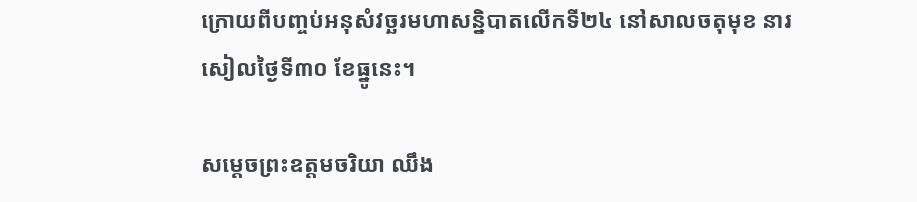ក្រោយពីបញ្ចប់អនុសំវច្ឆរមហាសន្និបាតលើកទី២៤ នៅសាលចតុមុខ នារសៀលថ្ងៃទី៣០ ខែធ្នូនេះ។

សម្តេចព្រះឧត្តមចរិយា ឈឹង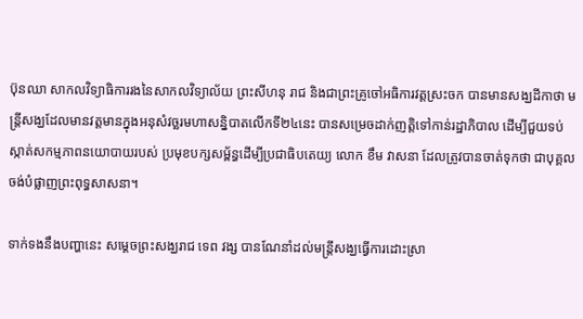ប៊ុនឈា សាកលវិទ្យាធិការរងនៃសាកលវិទ្យាល័យ ព្រះសីហនុ រាជ និងជាព្រះគ្រូចៅអធិការវត្តស្រះចក បានមានសង្ឃដីកាថា មន្ត្រីសង្ឃដែលមានវត្តមានក្នុងអនុសំវច្ឆរមហាសន្និបាតលើកទី២៤នេះ បានសម្រេចដាក់ញត្តិទៅកាន់រដ្ឋាភិបាល ដើម្បីជួយទប់ស្កាត់សកម្មភាពនយោបាយរបស់ ប្រមុខបក្សសម្ព័ន្ធដើម្បីប្រជាធិបតេយ្យ លោក ខឹម វាសនា ដែលត្រូវបានចាត់ទុកថា ជាបុគ្គលចង់បំផ្លាញព្រះពុទ្ធសាសនា។

ទាក់ទងនឹងបញ្ហានេះ សម្តេចព្រះសង្ឃរាជ ទេព វង្ស បានណែនាំដល់មន្ត្រីសង្ឃធ្វើការដោះស្រា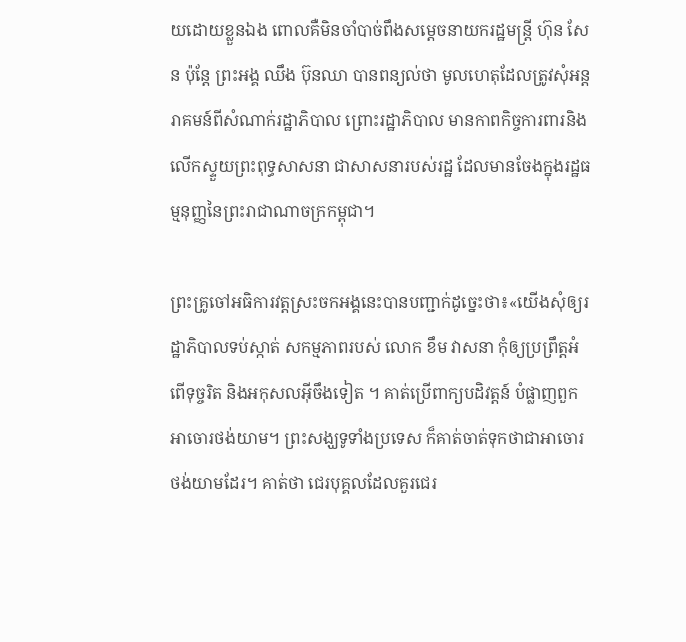យដោយខ្លួនឯង ពោលគឺមិនចាំបាច់ពឹងសម្តេចនាយករដ្ឋមន្ត្រី ហ៊ុន សែន ប៉ុន្តែ ព្រះអង្គ ឈឹង ប៊ុនឈា បានពន្យល់ថា មូលហេតុដែលត្រូវសុំអន្តរាគមន៍ពីសំណាក់រដ្ឋាភិបាល ព្រោះរដ្ឋាភិបាល មានកាពកិច្ចការពារនិងលើកស្ទួយព្រះពុទ្ធសាសនា ជាសាសនារបស់រដ្ឋ ដែលមានចែងក្នុងរដ្ឋធម្មនុញ្ញនៃព្រះរាជាណាចក្រកម្ពុជា។

ព្រះគ្រូចៅអធិការវត្តស្រះចកអង្គនេះបានបញ្ជាក់ដូច្នេះថា៖«យើងសុំឲ្យរដ្ឋាភិបាលទប់ស្កាត់ សកម្មភាពរបស់ លោក ខឹម វាសនា កុំឲ្យប្រព្រឹត្តអំពើទុច្ចរិត និងអកុសលអ៊ីចឹងទៀត ។ គាត់ប្រើពាក្យបដិវត្តន៍ បំផ្លាញពួកអាចោរថង់យាម។ ព្រះសង្ឃទូទាំងប្រទេស ក៏គាត់ចាត់ទុកថាជាអាចោរថង់យាមដែរ។ គាត់ថា ជេរបុគ្គលដែលគួរជេរ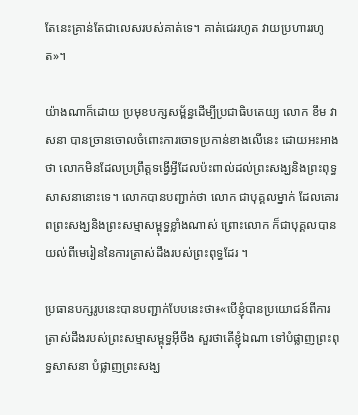តែនេះគ្រាន់តែជាលេសរបស់គាត់ទេ។ គាត់ជេររហូត វាយប្រហាររហូត»។

យ៉ាងណាក៏ដោយ ប្រមុខបក្សសម្ព័ន្ធដើម្បីប្រជាធិបតេយ្យ លោក ខឹម វាសនា បានច្រានចោលចំពោះការចោទប្រកាន់ខាងលើនេះ ដោយអះអាងថា លោកមិនដែលប្រព្រឹត្តទង្វើអ្វីដែលប៉ះពាល់ដល់ព្រះសង្ឃនិងព្រះពុទ្ធសាសនានោះទេ។ លោកបានបញ្ជាក់ថា លោក ជាបុគ្គលម្នាក់ ដែលគោរពព្រះសង្ឃនិងព្រះសម្មាសម្ពុទ្ធខ្លាំងណាស់ ព្រោះលោក ក៏ជាបុគ្គលបានយល់ពីមេរៀននៃការត្រាស់ដឹងរបស់ព្រះពុទ្ធដែរ ។

ប្រធានបក្សរូបនេះបានបញ្ជាក់បែបនេះថា៖«បើខ្ញុំបានប្រយោជន៍ពីការត្រាស់ដឹងរបស់ព្រះសម្មាសម្ពុទ្ធអ៊ីចឹង សួរថាតើខ្ញុំឯណា ទៅបំផ្លាញព្រះពុទ្ធសាសនា បំផ្លាញព្រះសង្ឃ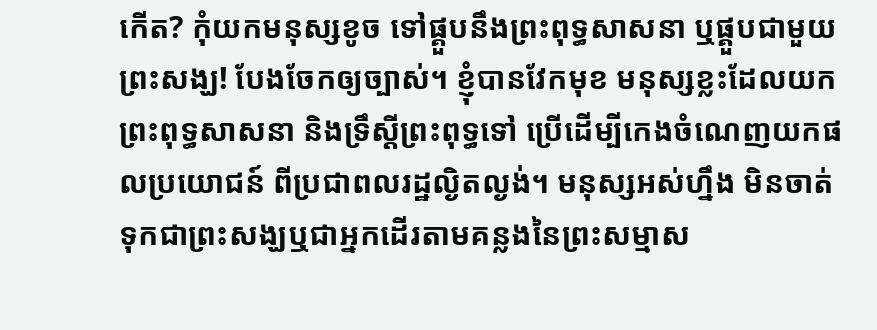កើត? កុំយកមនុស្សខូច ទៅផ្គួបនឹងព្រះពុទ្ធសាសនា ឬផ្គួបជាមួយព្រះសង្ឃ! បែងចែកឲ្យច្បាស់។ ខ្ញុំបានវែកមុខ មនុស្សខ្លះដែលយកព្រះពុទ្ធសាសនា និងទ្រឹស្តីព្រះពុទ្ធទៅ ប្រើដើម្បីកេងចំណេញយកផលប្រយោជន៍ ពីប្រជាពលរដ្ឋល្ងិតល្ងង់។ មនុស្សអស់ហ្នឹង មិនចាត់ទុកជាព្រះសង្ឃឬជាអ្នកដើរតាមគន្លងនៃព្រះសម្មាស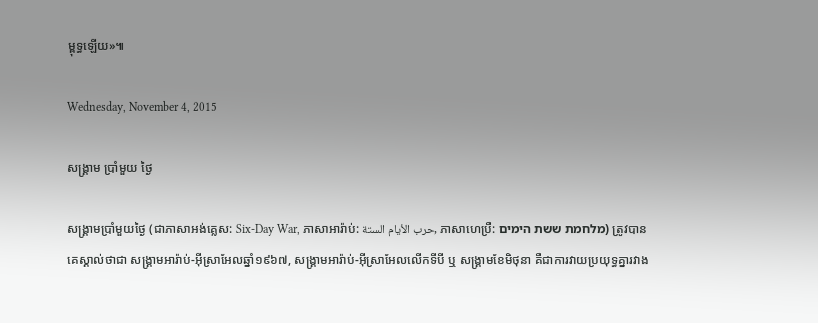ម្ពុទ្ធឡើយ»៕

Wednesday, November 4, 2015

សង្គ្រាម ប្រាំមួយ ថ្ងៃ

សង្គ្រាមប្រាំមួយថ្ងៃ (ជាភាសាអង់គ្លេស: Six-Day War, ភាសាអារ៉ាប់: حرب الأيام الستة, ភាសាហេប្រឺ: מלחמת ששת הימים) ត្រូវបានគេស្គាល់ថាជា សង្គ្រាមអារ៉ាប់-អ៊ីស្រាអែលឆ្នាំ១៩៦៧, សង្គ្រាមអារ៉ាប់-អ៊ីស្រាអែលលើកទីបី ឬ សង្គ្រាមខែមិថុនា គឺជាការវាយប្រយុទ្ធគ្នារវាង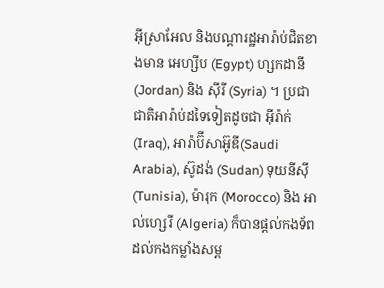អ៊ីស្រាអែល និងបណ្ដារដ្ឋអារ៉ាប់ជិតខាងមាន អេហ្សីប (Egypt) ហ្សកដានី (Jordan) និង ស៊ីរី (Syria) ។ ប្រជាជាតិអារ៉ាប់ដទៃទៀតដូចជា អ៊ីរ៉ាក់ (Iraq), អារ៉ាប៊ីសាអ៊ូឌី(Saudi Arabia), ស៊ូដង់ (Sudan) ទុយនីស៊ី (Tunisia), ម៉ារុក (Morocco) និង អាល់ហ្សេរី (Algeria) ក៏បានផ្ដល់កងទ័ពដល់កងកម្លាំងសម្ព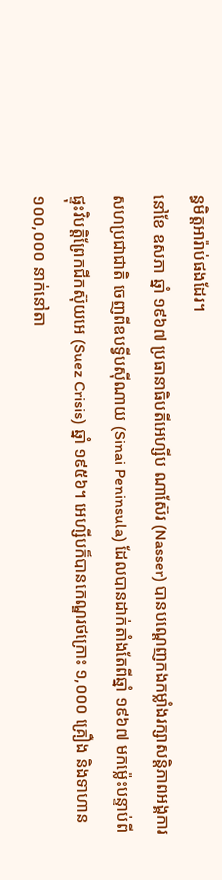ន្ធមិត្តអារ៉ាប់ផងដែរ។
នៅខែ ឧសភា ឆ្នាំ ១៩៦៧ ប្រធានាធិបតីអេហ្សីប ណាស៊ែរ (Nasser) បានបណ្ដេញកងកម្លាំងរក្សាសន្តិភាពអង្គការសហប្រជាជាតិ ចេញពីឧបទ្វីបស៊ីណាយ (Sinai Peninsula) ដែលបានដាក់តាំងតែពីឆ្នាំ ១៩៦៧ មកម្ល៉េះបន្ទាប់ពីផ្ទុះវិបត្តិព្រែកជីកស៊ុយអេ (Suez Crisis) ឆ្នាំ ១៩៥៦។ អេហ្សីបក៏បានកេណ្ឌរថក្រោះ ១,០០០ គ្រឿង និងទាហាន ១០០,០០០ នាក់នៅតា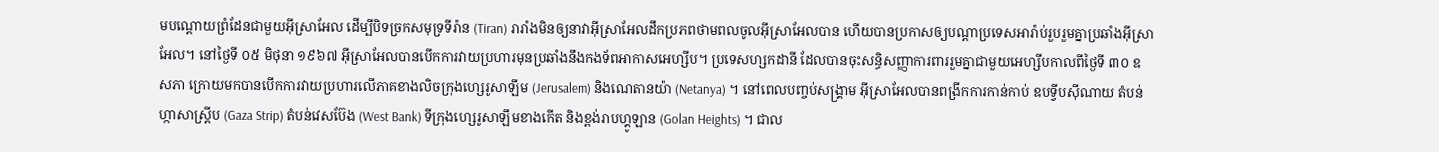មបណ្ដោយព្រំដែនជាមួយអ៊ីស្រាអែល ដើម្បីបិទច្រកសមុទ្រទីរ៉ាន (Tiran) រារាំងមិនឲ្យនាវាអ៊ីស្រាអែលដឹកប្រភពថាមពលចូលអ៊ីស្រាអែលបាន ហើយបានប្រកាសឲ្យបណ្ដាប្រទេសអារ៉ាប់រួបរួមគ្នាប្រឆាំងអ៊ីស្រាអែល។ នៅថ្ងៃទី ០៥ មិថុនា ១៩៦៧ អ៊ីស្រាអែលបានបើកការវាយប្រហារមុនប្រឆាំងនឹងកងទ័ពអាកាសអេហ្សីប។ ប្រទេសហ្សកដានី ដែលបានចុះសន្ធិសញ្ញាការពាររួមគ្នាជាមួយអេហ្សីបកាលពីថ្ងៃទី ៣០ ឧសភា ក្រោយមកបានបើកការវាយប្រហារលើភាគខាងលិចក្រុងហ្សេរូសាឡឹម (Jerusalem) និងណេតានយ៉ា (Netanya) ។ នៅពេលបញ្ចប់សង្គ្រាម អ៊ីស្រាអែលបានពង្រីកការកាន់កាប់ ឧបទ្វីបស៊ីណាយ តំបន់ហ្កាសាស្ត្រីប (Gaza Strip) តំបន់វេសប៊ែង (West Bank) ទីក្រុងហ្សេរូសាឡឹមខាងកើត និងខ្ពង់រាបហ្គូឡាន (Golan Heights) ។ ជាល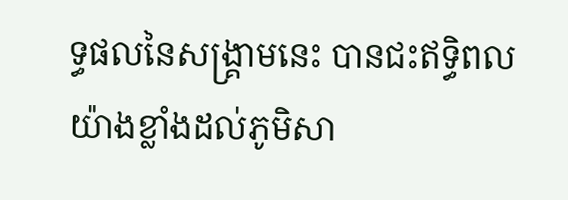ទ្ធផលនៃសង្គ្រាមនេះ បានជះឥទ្ធិពលយ៉ាងខ្លាំងដល់ភូមិសា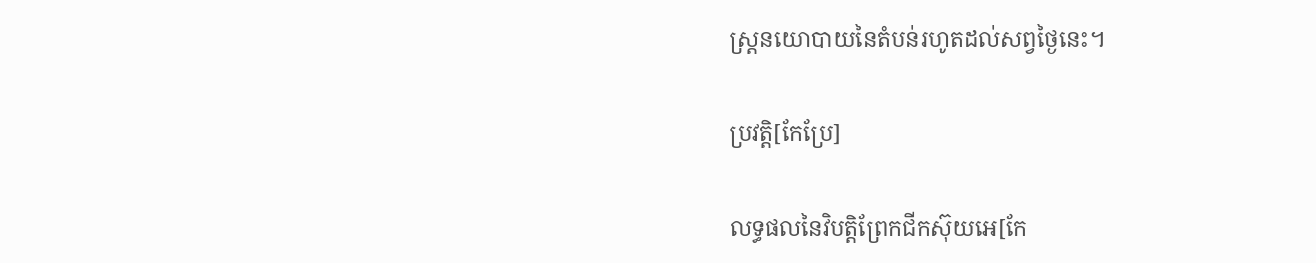ស្ត្រនយោបាយនៃតំបន់រហូតដល់សព្វថ្ងៃនេះ។

ប្រវត្តិ[កែប្រែ]

លទ្ធផលនៃវិបត្តិព្រែកជីកស៊ុយអេ[កែ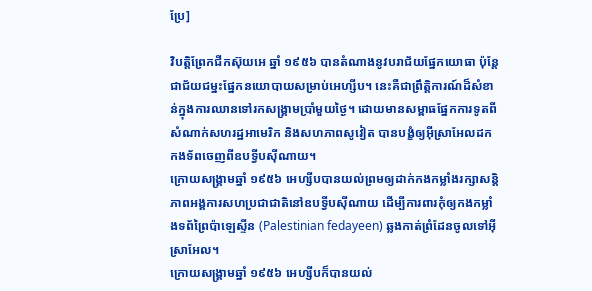ប្រែ]

វិបត្តិព្រែកជីកស៊ុយអេ ឆ្នាំ ១៩៥៦ បានតំណាងនូវបរាជ័យផ្នែកយោធា ប៉ុន្តែជាជ័យជម្នះផ្នែកនយោបាយសម្រាប់អេហ្សីប។ នេះគឺជាព្រឹត្តិការណ៍ដ៏សំខាន់ក្នុងការឈានទៅរកសង្គ្រាមប្រាំមួយថ្ងៃ។ ដោយមានសម្ពាធផ្នែកការទូតពីសំណាក់សហរដ្ឋអាមេរិក និងសហភាពសូវៀត បានបង្ខំឲ្យអ៊ីស្រាអែលដកកងទ័ពចេញពីឧបទ្វីបស៊ីណាយ។
ក្រោយសង្គ្រាមឆ្នាំ ១៩៥៦ អេហ្សីបបានយល់ព្រមឲ្យដាក់កងកម្លាំងរក្សាសន្តិភាពអង្គការសហប្រជាជាតិនៅឧបទ្វីបស៊ីណាយ ដើម្បីការពារកុំឲ្យកងកម្លាំងទព័ព្រៃប៉ាឡេស្ទីន (Palestinian fedayeen) ឆ្លងកាត់ព្រំដែនចូលទៅអ៊ីស្រាអែល។
ក្រោយសង្គ្រាមឆ្នាំ ១៩៥៦ អេហ្សីបក៏បានយល់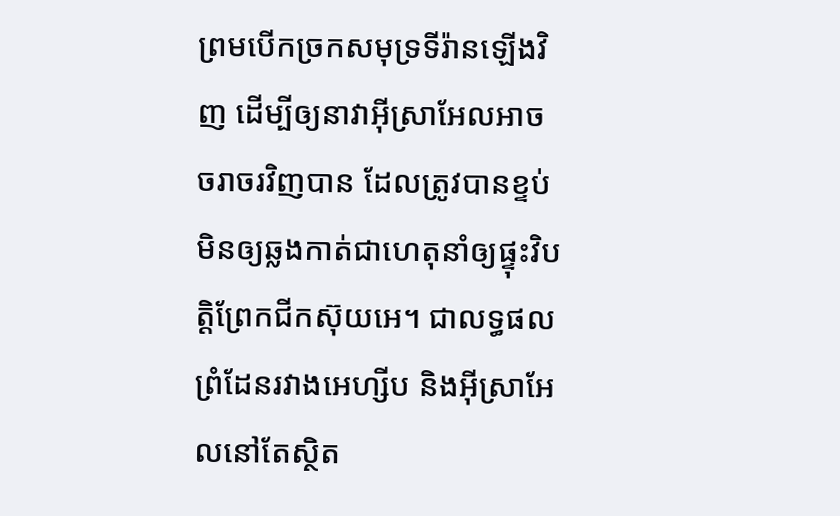ព្រមបើកច្រកសមុទ្រទីរ៉ានឡើងវិញ ដើម្បីឲ្យនាវាអ៊ីស្រាអែលអាចចរាចរវិញបាន ដែលត្រូវបានខ្ទប់មិនឲ្យឆ្លងកាត់ជាហេតុនាំឲ្យផ្ទុះវិបត្តិព្រែកជីកស៊ុយអេ។ ជាលទ្ធផល ព្រំដែនរវាងអេហ្សីប និងអ៊ីស្រាអែលនៅតែស្ថិត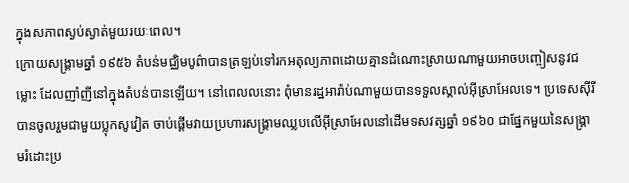ក្នុងសភាពស្ងប់ស្ងាត់មួយរយៈពេល។
ក្រោយសង្គ្រាមឆ្នាំ ១៩៥៦ តំបន់មជ្ឈិមបូព៌ាបានត្រឡប់ទៅរកអតុល្យភាពដោយគ្មានដំណោះស្រាយណាមួយអាចបញ្ចៀសនូវជម្លោះ ដែលញាំញីនៅក្នុងតំបន់បានឡើយ។ នៅពេលលនោះ ពុំមានរដ្ឋអារ៉ាប់ណាមួយបានទទួលស្គាល់អ៊ីស្រាអែលទេ។ ប្រទេសស៊ីរី បានចូលរួមជាមួយប្លុកសូវៀត ចាប់ផ្ដើមវាយប្រហារសង្គ្រាមឈ្លបលើអ៊ីស្រាអែលនៅដើមទសវត្សឆ្នាំ ១៩៦០ ជាផ្នែកមួយនៃសង្គ្រាមរំដោះប្រ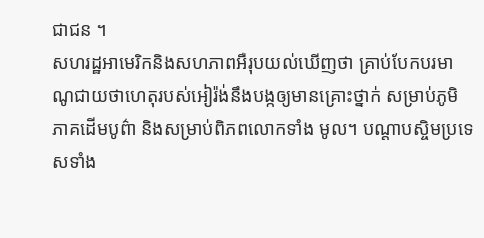ជាជន ។
សហរដ្ឋអាមេរិកនិងសហភាពអឺរុបយល់ឃើញថា គ្រាប់បែកបរមាណូជាយថាហេតុរបស់អៀរ៉ង់នឹងបង្កឲ្យមានគ្រោះថ្នាក់ សម្រាប់ភូមិភាគដើមបូព៌ា និងសម្រាប់ពិភពលោកទាំង មូល។ បណ្តាបស្ចិមប្រទេសទាំង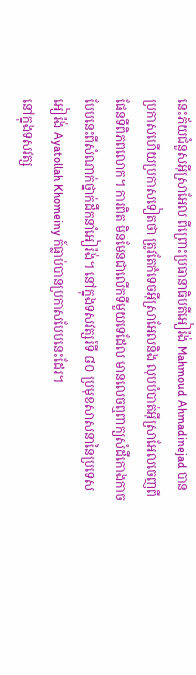នេះភ័យជំនួសអ៊ីស្រាអែល ពីព្រោះប្រធានាធិបតីអៀរ៉ង់ Mahmoud Ahmadinejad បានប្រកាសហើយប្រកាសទៀតថា ត្រូវតែកំទេចអ៊ីស្រាអែលនិង លុបបំបាត់អ៊ីស្រាអែលចេញពីផែនទីពិភពលោក។ ការពិត មិនមែនជាលើកទីមួយទេដែល មានលេចឮពាក្យសំដីកោងកាចបែបនេះពីសំណាក់ថ្នាក់ដឹកនាំអៀរ៉ង់។ នៅក្នុងទសវត្សរ៍ទី ៨០ ប្រមុខសាសនានៃប្រទេសអៀរ៉ង់ Ayatollah Khomeiny ក៍ធ្លាប់បានប្រកាសបែបនេះដែរ។
នៅក្នុងទសវត្ស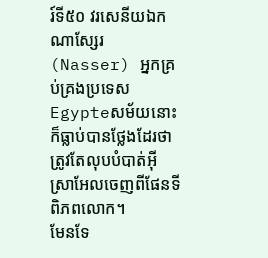រ៍ទី៥០ វរសេនីយឯក ណាស្សែរ(Nasser) អ្នកគ្រប់គ្រងប្រទេស Egypteសម័យនោះ ក៏ធ្លាប់បានថ្លែងដែរថាត្រូវតែលុបបំបាត់អ៊ីស្រាអែលចេញពីផែនទី ពិភពលោក។
មែនទែ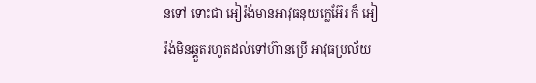នទៅ ទោះជា អៀរ៉ង់មានអាវុធនុយក្លេអ៊ែរ ក៏ អៀរ៉ង់មិនឆ្គួតរហូតដល់ទៅហ៊ានប្រើ អាវុធប្រល័យ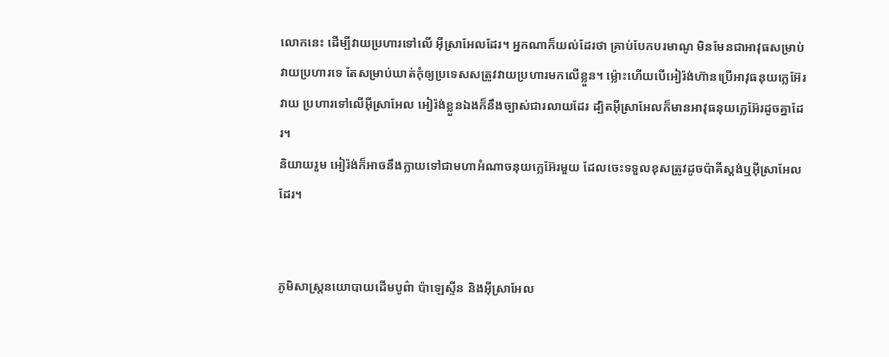លោកនេះ ដើម្បីវាយប្រហារទៅលើ អ៊ីស្រាអែលដែរ។ អ្នកណាក៏យល់ដែរថា គ្រាប់បែកបរមាណូ មិនមែនជាអាវុធសម្រាប់វាយប្រហារទេ តែសម្រាប់ឃាត់កុំឲ្យប្រទេសសត្រូវវាយប្រហារមកលើខ្លួន។ ម៉្លោះហើយបើអៀរ៉ង់ហ៊ានប្រើអាវុធនុយក្លេអ៊ែរវាយ ប្រហារទៅលើអ៊ីស្រាអែល អៀរ៉ង់ខ្លួនឯងក៏នឹងច្បាស់ជារលាយដែរ ដ្បិតអ៊ីស្រាអែលក៏មានអាវុធនុយក្លេអ៊ែរដូចគ្នាដែរ។
និយាយរួម អៀរ៉ង់ក៏អាចនឹងក្លាយទៅជាមហាអំណាចនុយក្លេអ៊ែរមួយ ដែលចេះទទួលខុសត្រូវដូចប៉ាគីស្តង់ឬអ៊ីស្រាអែលដែរ។


ភូមិសាស្ត្រនយោបាយដើមបូព៌ា ប៉ាឡេស្ទីន និងអ៊ីស្រាអែល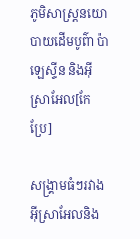ភូមិសាស្ត្រនយោបាយដើមបូព៌ា ប៉ាឡេស្ទីន និងអ៊ីស្រាអែល[កែប្រែ]

សង្គ្រាមធំៗរវាងអ៊ីស្រាអែលនិង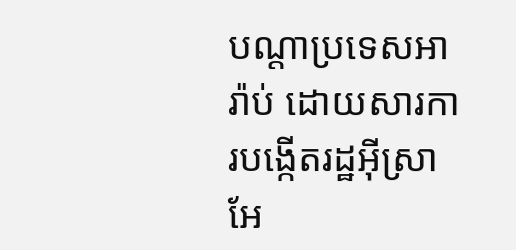បណ្តាប្រទេសអារ៉ាប់ ដោយសារការបង្កើតរដ្ឋអ៊ីស្រាអែ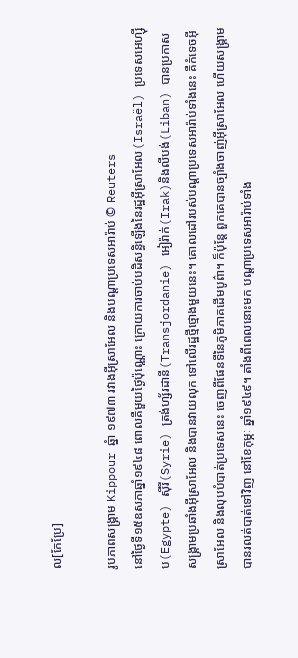ល[កែប្រែ]

រូបភាពសង្រ្គាម Kippour ឆ្នំា ១៩៧៣ រវាងអ៊ីស្រាអែល និងបណ្តាប្រទេសអារ៉ាប់ © Reuters
នៅថ្ងៃទី១៥ឧសភាឆ្នាំ១៩៤៨ ពោលគឺមួយថ្ងៃប៉ុណ្ណោះ ក្រោយការចាប់បដិសន្ធិឡើងនៃរដ្ឋអ៊ីស្រាអែល(Israël) ប្រទេសអេហ្ស៊ីប(Egypte) ស៊ីរី(Syrie) ត្រង់ហ្ស័រដានី(Transjordanie) អៀរ៉ាក់(Irak)និងលីបង់(Liban) បានប្រកាសសង្គ្រាមប្រឆាំងអ៊ីស្រាអែល និងបានវាយលុក ទៅលើរដ្ឋថ្មីថ្មោងមួយនេះ។ គោលដៅរបស់បណ្តាប្រទេសអារ៉ាប់ទាំងនេះ គឺកំទេចអ៊ីស្រាអែល និងលុបបំបាត់ប្រទេសនេះ ចេញពីផែនទីនៃភូមិភាគដើមបូព៌ា។ ក៏ប៉ុន្តែ ពួកគេបានច្បាំងចាញ់អ៊ីស្រាអែល ហើយសង្គ្រាមបានរលត់បាត់ទៅវិញ នៅខែកុម្ភៈ ឆ្នាំ១៩៤៩។ តាំងពីពេលនោះមក បណ្តាប្រទេសអារ៉ាប់ទាំង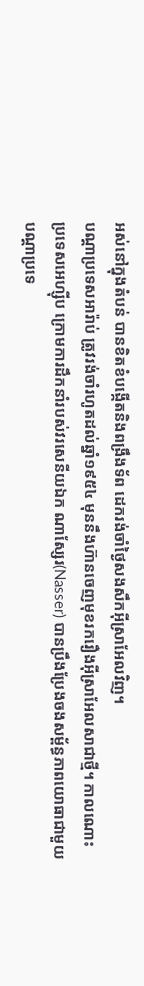អស់នៅក្នុងតំបន់ បានខិតខំបង្កើតនិងពង្រឹងទ័ព ដេករង់ចាំថ្ងៃសងសឹកអ៊ីស្រាអែលវិញ។
បណ្តាប្រទេសអារ៉ាប់ ត្រូវរង់ចាំរហូតដល់ឆ្នាំ១៩៥៤ មុននឹងហ៊ានចេញមុខរករឿងអ៊ីស្រាអែលសាជាថ្មី។ កាលណោះ ប្រទេសអេហ្ស៊ីប ក្រោមការដឹកនាំរបស់វរសេនីយឯក ណាស្សែរ(Nasser) បានប្រឹងប្រែងចងសម្ព័ន្ធភាពយោធាជាមួយបណ្តាប្រទេ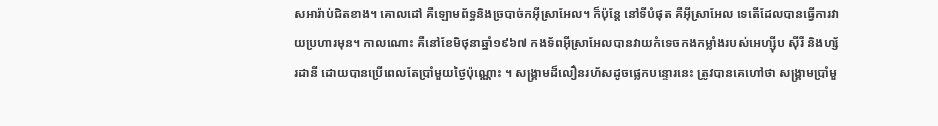សអារ៉ាប់ជិតខាង។ គោលដៅ គឺឡោមព័ទ្ធនិងច្របាច់កអ៊ីស្រាអែល។ ក៏ប៉ុន្តែ នៅទីបំផុត គឺអ៊ីស្រាអែល ទេតើដែលបានធ្វើការវាយប្រហារមុន។ កាលណោះ គឺនៅខែមិថុនាឆ្នាំ១៩៦៧ កងទ័ពអ៊ីស្រាអែលបានវាយកំទេចកងកម្លាំងរបស់អេហ្ស៊ីប ស៊ីរី និងហ្ស័រដានី ដោយបានប្រើពេលតែប្រាំមួយថ្ងៃប៉ុណ្ណោះ ។ សង្គ្រាមដ៏លឿនរហ័សដូចផ្លេកបន្ទោរនេះ ត្រូវបានគេហៅថា សង្គ្រាមប្រាំមួ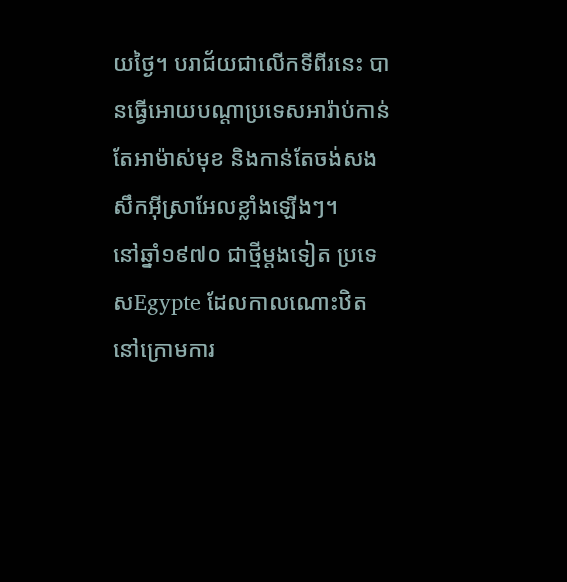យថ្ងៃ។ បរាជ័យជាលើកទីពីរនេះ បានធ្វើអោយបណ្តាប្រទេសអារ៉ាប់កាន់តែអាម៉ាស់មុខ និងកាន់តែចង់សងសឹកអ៊ីស្រាអែលខ្លាំងឡើងៗ។
នៅឆ្នាំ១៩៧០ ជាថ្មីម្តងទៀត ប្រទេសEgypte ដែលកាលណោះឋិតនៅក្រោមការ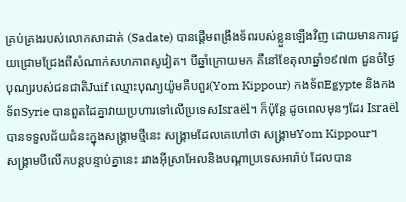គ្រប់គ្រងរបស់លោកសាដាត់ (Sadate) បានផ្តើមពង្រឹងទ័ពរបស់ខ្លួនឡើងវិញ ដោយមានការជួយជ្រោមជ្រែងពីសំណាក់សហភាពសូវៀត។ បីឆ្នាំក្រោយមក គឺនៅខែតុលាឆ្នាំ១៩៧៣ ជួនចំថ្ងៃបុណ្យរបស់ជនជាតិJuif ឈ្មោះបុណ្យយ៉ូមគីបពួរ(Yom Kippour) កងទ័ពEgypte និងកងទ័ពSyrie បានពួតដៃគ្នាវាយប្រហារទៅលើប្រទេសIsraël។ ក៏ប៉ុន្តែ ដូចពេលមុនៗដែរ Israëlបានទទួលជ័យជំនះក្នុងសង្គ្រាមថ្មីនេះ សង្គ្រាមដែលគេហៅថា សង្គ្រាមYom Kippour។
សង្គ្រាមបីលើកបន្តបន្ទាប់គ្នានេះ រវាងអ៊ីស្រាអែលនិងបណ្តាប្រទេសអារ៉ាប់ ដែលបាន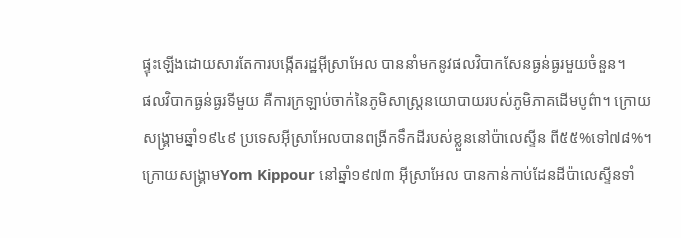ផ្ទុះឡើងដោយសារតែការបង្កើតរដ្ឋអ៊ីស្រាអែល បាននាំមកនូវផលវិបាកសែនធ្ងន់ធ្ងរមួយចំនួន។
ផលវិបាកធ្ងន់ធ្ងរទីមួយ គឺការក្រឡាប់ចាក់នៃភូមិសាស្រ្តនយោបាយរបស់ភូមិភាគដើមបូព៌ា។ ក្រោយសង្គ្រាមឆ្នាំ១៩៤៩ ប្រទេសអ៊ីស្រាអែលបានពង្រីកទឹកដីរបស់ខ្លួននៅប៉ាលេស្ទីន ពី៥៥%ទៅ៧៨%។ ក្រោយសង្គ្រាមYom Kippour នៅឆ្នាំ១៩៧៣ អ៊ីស្រាអែល បានកាន់កាប់ដែនដីប៉ាលេស្ទីនទាំ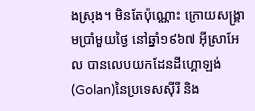ងស្រុង។ មិនតែប៉ុណ្ណោះ ក្រោយសង្គ្រាមប្រាំមួយថ្ងៃ នៅឆ្នាំ១៩៦៧ អ៊ីស្រាអែល បានលេបយកដែនដីហ្គោឡង់(Golan)នៃប្រទេសស៊ីរី និង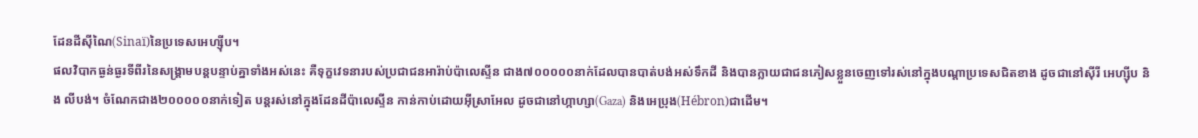ដែនដីស៊ីណៃ(Sinaï)នៃប្រទេសអេហ្ស៊ីប។
ផលវិបាកធ្ងន់ធ្ងរទីពីរនៃសង្គ្រាមបន្តបន្ទាប់គ្នាទាំងអស់នេះ គឺទុក្ខវេទនារបស់ប្រជាជនអារ៉ាប់ប៉ាលេស្ទីន ជាង៧០០០០០នាក់ដែលបានបាត់បង់អស់ទឹកដី និងបានក្លាយជាជនភៀសខ្លួនចេញទៅរស់នៅក្នុងបណ្តាប្រទេសជិតខាង ដូចជានៅស៊ីរី អេហ្ស៊ីប និង លីបង់។ ចំណែកជាង២០០០០០នាក់ទៀត បន្តរស់នៅក្នុងដែនដីប៉ាលេស្ទីន កាន់កាប់ដោយអ៊ីស្រាអែល ដូចជានៅហ្កាហ្សា(Gaza) និងអេប្រុង(Hébron)ជាដើម។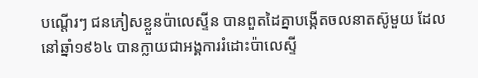បណ្តើរៗ ជនភៀសខ្លួនប៉ាលេស្ទីន បានពួតដៃគ្នាបង្កើតចលនាតស៊ូមួយ ដែលនៅឆ្នាំ១៩៦៤ បានក្លាយជាអង្គការរំដោះប៉ាលេស្ទី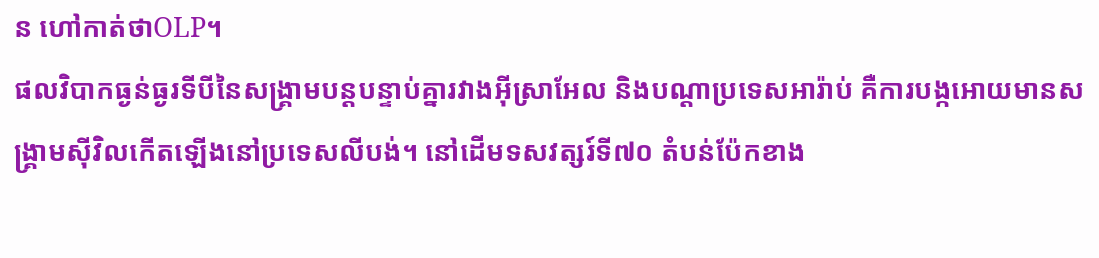ន ហៅកាត់ថាOLP។
ផលវិបាកធ្ងន់ធ្ងរទីបីនៃសង្គ្រាមបន្តបន្ទាប់គ្នារវាងអ៊ីស្រាអែល និងបណ្តាប្រទេសអារ៉ាប់ គឺការបង្កអោយមានសង្គ្រាមស៊ីវិលកើតឡើងនៅប្រទេសលីបង់។ នៅដើមទសវត្សរ៍ទី៧០ តំបន់ប៉ែកខាង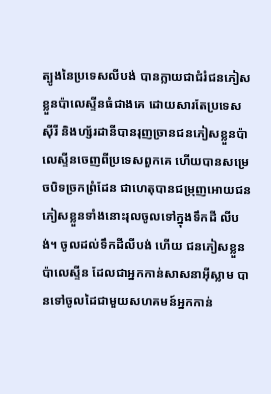ត្បូងនៃប្រទេសលីបង់ បានក្លាយជាជំរំជនភៀសខ្លួនប៉ាលេស្ទីនធំជាងគេ ដោយសារតែប្រទេសស៊ីរី និងហ្ស័រដានីបានរុញច្រានជនភៀសខ្លួនប៉ាលេស្ទីនចេញពីប្រទេសពួកគេ ហើយបានសម្រេចបិទច្រកព្រំដែន ជាហេតុបានជម្រុញអោយជនភៀសខ្លួនទាំងនោះរុលចូលទៅក្នុងទឹកដី លីបង់។ ចូលដល់ទឹកដីលីបង់ ហើយ ជនភៀសខ្លួនប៉ាលេស្ទីន ដែលជាអ្នកកាន់សាសនាអ៊ីស្លាម បានទៅចូលដៃជាមួយសហគមន៍អ្នកកាន់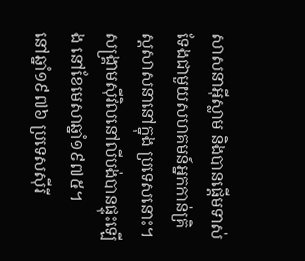សាសនាអ៊ីស្លាម និងបានផ្តើមទាស់ទែងជាមួយសហគមន៍អ្នកកាន់គ្រិស្តសាសនានៅក្នុង ប្រទេសនោះ។ សង្គ្រាមស៊ីវិលនៅលីបង់បានផ្ទុះឡើង នៅខែមេសាឆ្នាំ១៩៧៥។
នៅឆ្នាំ១៩៧៦ ប្រទេសស៊ីរី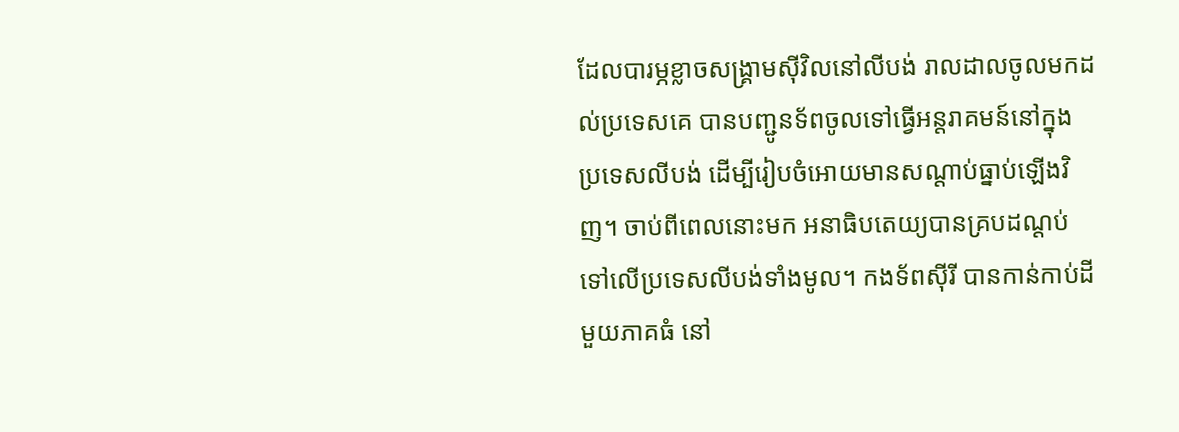ដែលបារម្ភខ្លាចសង្គ្រាមស៊ីវិលនៅលីបង់ រាលដាលចូលមកដល់ប្រទេសគេ បានបញ្ជូនទ័ពចូលទៅធ្វើអន្តរាគមន៍នៅក្នុងប្រទេសលីបង់ ដើម្បីរៀបចំអោយមានសណ្តាប់ធ្នាប់ឡើងវិញ។ ចាប់ពីពេលនោះមក អនាធិបតេយ្យបានគ្របដណ្តប់ទៅលើប្រទេសលីបង់ទាំងមូល។ កងទ័ពស៊ីរី បានកាន់កាប់ដីមួយភាគធំ នៅ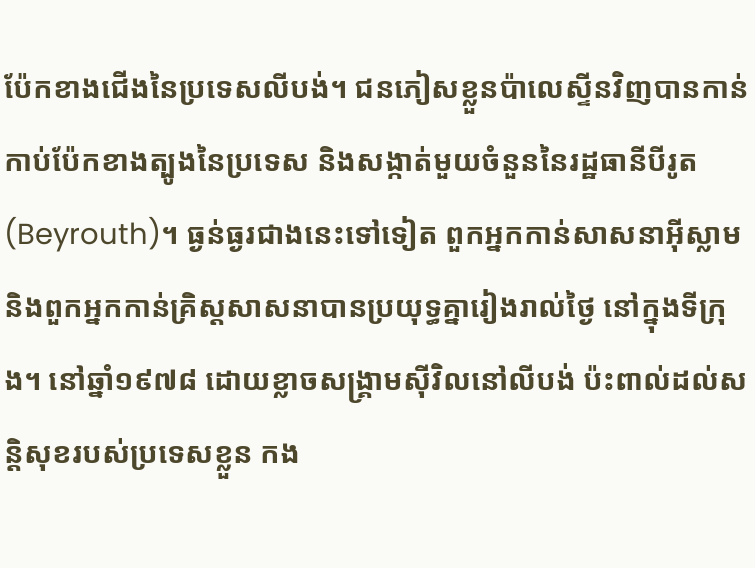ប៉ែកខាងជើងនៃប្រទេសលីបង់។ ជនភៀសខ្លួនប៉ាលេស្ទីនវិញបានកាន់កាប់ប៉ែកខាងត្បូងនៃប្រទេស និងសង្កាត់មួយចំនួននៃរដ្ឋធានីបីរូត(Beyrouth)។ ធ្ងន់ធ្ងរជាងនេះទៅទៀត ពួកអ្នកកាន់សាសនាអ៊ីស្លាម និងពួកអ្នកកាន់គ្រិស្តសាសនាបានប្រយុទ្ធគ្នារៀងរាល់ថ្ងៃ នៅក្នុងទីក្រុង។ នៅឆ្នាំ១៩៧៨ ដោយខ្លាចសង្គ្រាមស៊ីវិលនៅលីបង់ ប៉ះពាល់ដល់សន្តិសុខរបស់ប្រទេសខ្លួន កង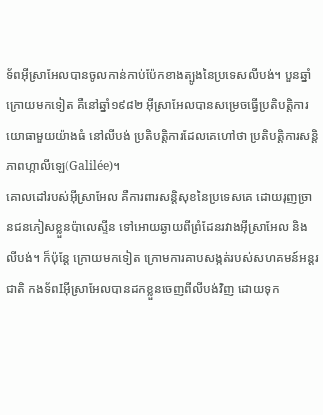ទ័ពអ៊ីស្រាអែលបានចូលកាន់កាប់ប៉ែកខាងត្បូងនៃប្រទេសលីបង់។ បួនឆ្នាំក្រោយមកទៀត គឺនៅឆ្នាំ១៩៨២ អ៊ីស្រាអែលបានសម្រេចធ្វើប្រតិបត្តិការយោធាមួយយ៉ាងធំ នៅលីបង់ ប្រតិបត្តិការដែលគេហៅថា ប្រតិបត្តិការសន្តិភាពហ្កាលីឡេ(Galilée)។
គោលដៅរបស់អ៊ីស្រាអែល គឺការពារសន្តិសុខនៃប្រទេសគេ ដោយរុញច្រានជនភៀសខ្លួនប៉ាលេស្ទីន ទៅអោយឆ្ងាយពីព្រំដែនរវាងអ៊ីស្រាអែល និងលីបង់។ ក៏ប៉ុន្តែ ក្រោយមកទៀត ក្រោមការគាបសង្កត់របស់សហគមន៍អន្តរជាតិ កងទ័ពIអ៊ីស្រាអែលបានដកខ្លួនចេញពីលីបង់វិញ ដោយទុក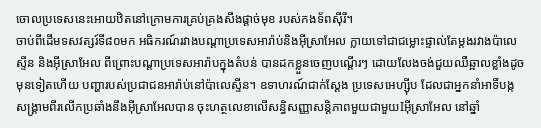ចោលប្រទេសនេះអោយឋិតនៅក្រោមការគ្រប់គ្រងសឹងផ្តាច់មុខ របស់កងទ័ពស៊ីរី។
ចាប់ពីដើមទសវត្សរ៍ទី៨០មក អធិករណ៍រវាងបណ្តាប្រទេសអារ៉ាប់និងអ៊ីស្រាអែល ក្លាយទៅជាជម្លោះផ្ទាល់តែម្តងរវាងប៉ាលេស្ទីន និងអ៊ីស្រាអែល ពីព្រោះបណ្តាប្រទេសអារ៉ាបក្នុងតំបន់ បានដកខ្លួនចេញបណ្តើរៗ ដោយលែងចង់ជួយឈឺឆ្អាលខ្លាំងដូចមុនទៀតហើយ បញ្ហារបស់ប្រជាជនអារ៉ាប់នៅប៉ាលេស្ទីន។ ឧទាហរណ៍ជាក់ស្តែង ប្រទេសអេហ្ស៊ីប ដែលជាអ្នកនាំអាទិ៍បង្កសង្គ្រាមពីរលើកប្រឆាំងនឹងអ៊ីស្រាអែលបាន ចុះហត្ថលេខាលើសន្ធិសញ្ញាសន្តិភាពមួយជាមួយIអ៊ីស្រាអែល នៅឆ្នាំ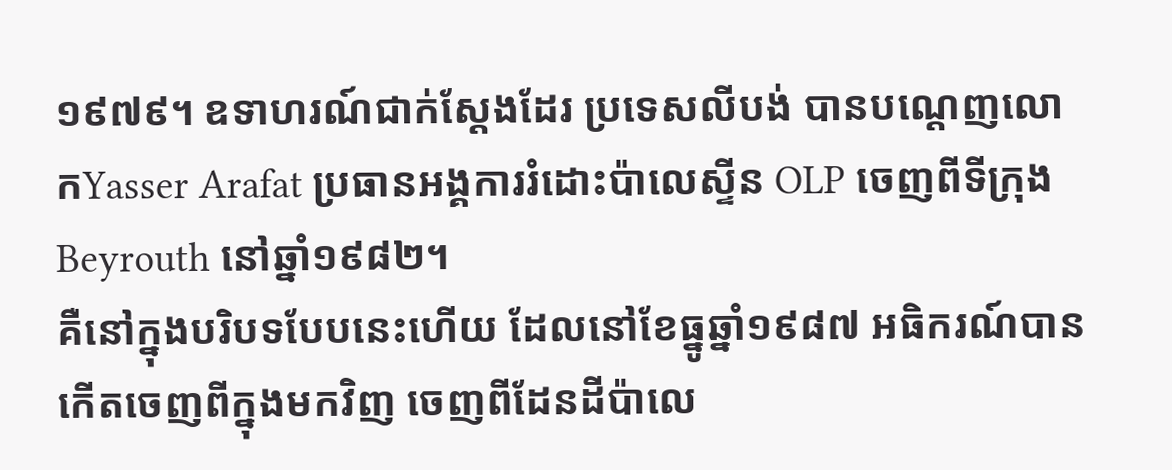១៩៧៩។ ឧទាហរណ៍ជាក់ស្តែងដែរ ប្រទេសលីបង់ បានបណ្តេញលោកYasser Arafat ប្រធានអង្គការរំដោះប៉ាលេស្ទីន OLP ចេញពីទីក្រុងBeyrouth នៅឆ្នាំ១៩៨២។
គឺនៅក្នុងបរិបទបែបនេះហើយ ដែលនៅខែធ្នូឆ្នាំ១៩៨៧ អធិករណ៍បានកើតចេញពីក្នុងមកវិញ ចេញពីដែនដីប៉ាលេ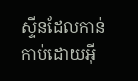ស្ទីនដែលកាន់កាប់ដោយអ៊ី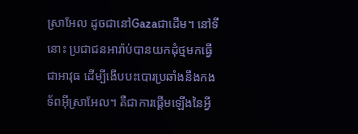ស្រាអែល ដូចជានៅGazaជាដើម។ នៅទីនោះ ប្រជាជនអារ៉ាប់បានយកដុំថ្មមកធ្វើជាអាវុធ ដើម្បីងើបបះបោរប្រឆាំងនឹងកងទ័ពអ៊ីស្រាអែល។ គឺជាការផ្តើមឡើងនៃអ្វី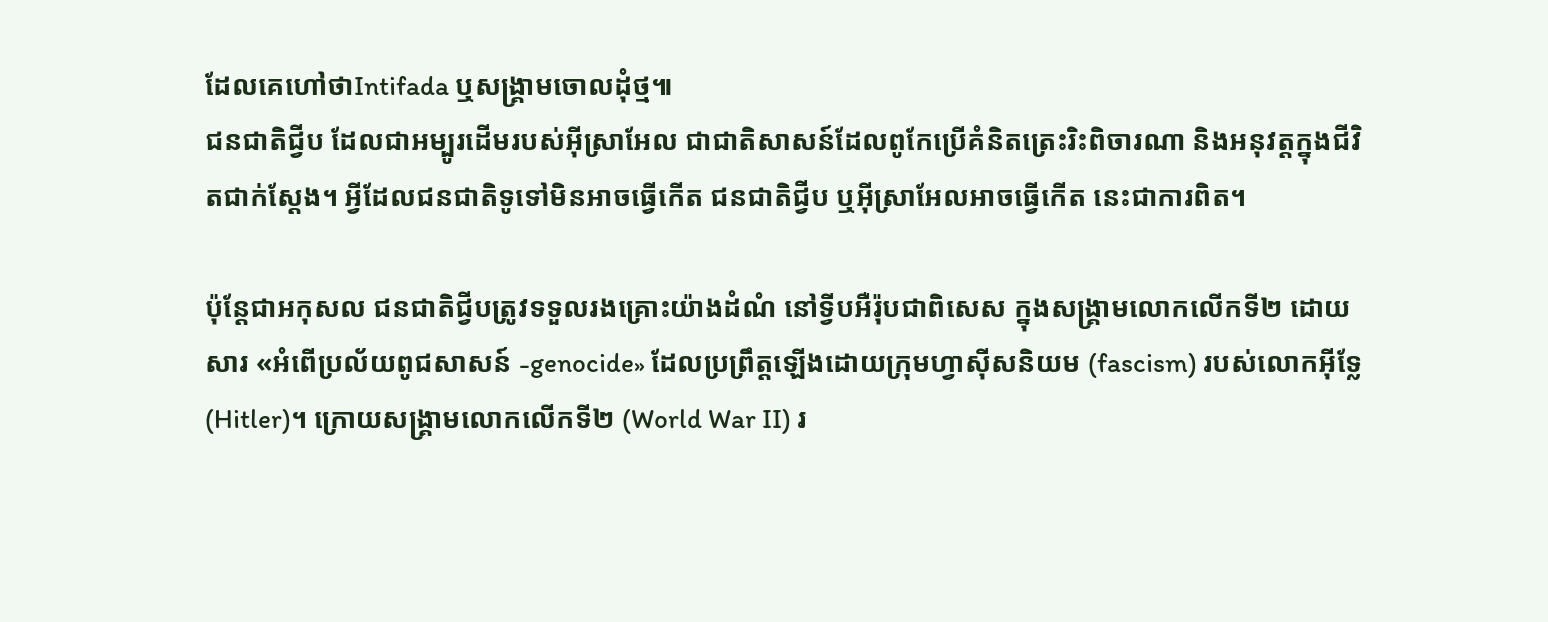ដែលគេហៅថាIntifada ឬសង្គ្រាមចោលដុំថ្ម៕
ជនជាតិជ្វីប ដែលជាអម្បូរដើមរបស់អ៊ីស្រាអែល ជាជាតិសាសន៍ដែលពូកែប្រើគំនិតត្រេះរិះពិចារណា និងអនុវត្តក្នុងជីវិតជាក់ស្ដែង។ អ្វីដែលជនជាតិទូទៅមិនអាចធ្វើកើត ជនជាតិជ្វីប ឬអ៊ីស្រាអែលអាចធ្វើកើត នេះជាការពិត។

ប៉ុន្តែជាអកុសល ជនជាតិជ្វីបត្រូវទទួលរងគ្រោះយ៉ាងដំណំ នៅទ្វីបអឺរ៉ុបជាពិសេស ក្នុងសង្គ្រាមលោកលើកទី២ ដោយសារ «អំពើប្រល័យពូជសាសន៍ -genocide» ដែលប្រព្រឹត្តឡើងដោយក្រុមហ្វាស៊ីសនិយម (fascism) របស់លោកអ៊ីទ្លែ (Hitler)។ ក្រោយសង្គ្រាមលោកលើកទី២ (World War II) រ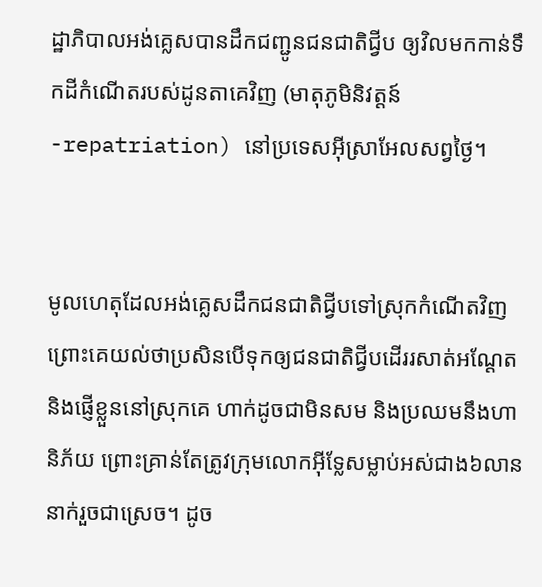ដ្ឋាភិបាលអង់គ្លេសបានដឹកជញ្ជូនជនជាតិជ្វីប ឲ្យវិលមកកាន់ទឹកដីកំណើតរបស់ដូនតាគេវិញ (មាតុភូមិនិវត្តន៍ -repatriation) នៅប្រទេសអ៊ីស្រាអែលសព្វថ្ងៃ។


មូលហេតុដែលអង់គ្លេសដឹកជនជាតិជ្វីបទៅស្រុកកំណើតវិញ ព្រោះគេយល់ថាប្រសិនបើទុកឲ្យជនជាតិជ្វីបដើររសាត់អណ្ដែត និងផ្ញើខ្លួននៅស្រុកគេ ហាក់ដូចជាមិនសម និងប្រឈមនឹងហានិភ័យ ព្រោះគ្រាន់តែត្រូវក្រុមលោកអ៊ីទ្លែសម្លាប់អស់ជាង៦លាននាក់រួចជាស្រេច។ ដូច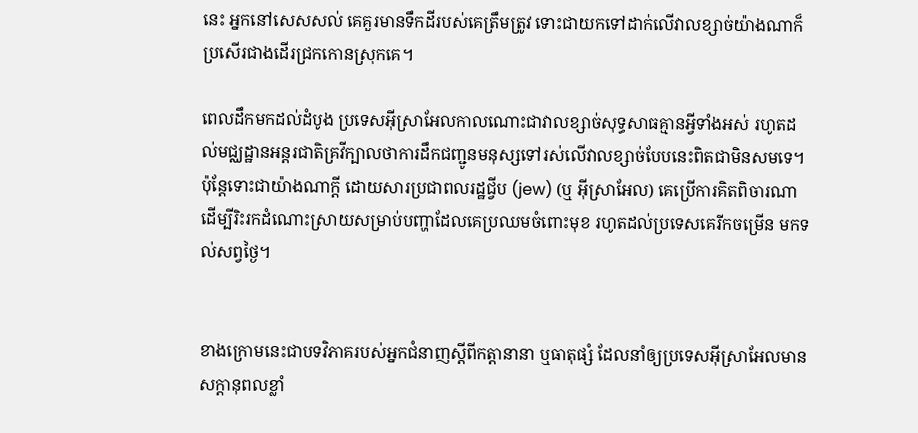នេះ អ្នកនៅសេសសល់ គេគួរមានទឹកដីរបស់គេត្រឹមត្រូវ ទោះជាយកទៅដាក់លើវាលខ្សាច់យ៉ាងណាក៏ប្រសើរជាងដើរជ្រកកោនស្រុកគេ។

ពេលដឹកមកដល់ដំបូង ប្រទេសអ៊ីស្រាអែលកាលណោះជាវាលខ្សាច់សុទ្ធសាធគ្មានអ្វីទាំងអស់ រហូតដល់មជ្ឈដ្ឋានអន្តរជាតិគ្រវីក្បាលថាការដឹកជញ្ជូនមនុស្សទៅរស់លើវាលខ្សាច់បែបនេះពិតជាមិនសមទេ។ ប៉ុន្តែទោះជាយ៉ាងណាក្ដី ដោយសារប្រជាពលរដ្ឋជ្វីប (jew) (ឬ អ៊ីស្រាអែល) គេប្រើការគិតពិចារណាដើម្បីរិះរកដំណោះស្រាយសម្រាប់បញ្ហាដែលគេប្រឈមចំពោះមុខ រហូតដល់ប្រទេសគេរីកចម្រើន មកទល់សព្វថ្ងៃ។


ខាងក្រោមនេះជាបទវិភាគរបស់អ្នកជំនាញស្ដីពីកត្តានានា ឬធាតុផ្សំ ដែលនាំឲ្យប្រទេសអ៊ីស្រាអែលមានសក្ដានុពលខ្លាំ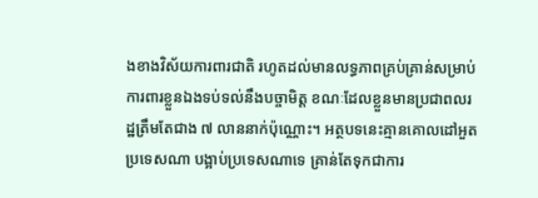ងខាងវិស័យការពារជាតិ រហូតដល់មានលទ្ធភាពគ្រប់គ្រាន់សម្រាប់ការពារខ្លួនឯងទប់ទល់នឹងបច្ចាមិត្ត ខណៈដែលខ្លួនមានប្រជាពលរដ្ឋត្រឹមតែជាង ៧ លាននាក់ប៉ុណ្ណោះ។ អត្ថបទនេះគ្មានគោលដៅអួតប្រទេសណា បង្អាប់ប្រទេសណាទេ គ្រាន់តែទុកជាការ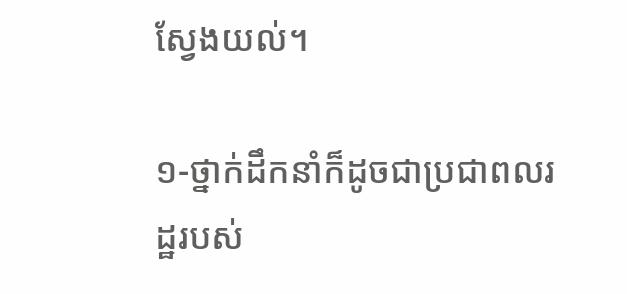ស្វែងយល់។

១-ថ្នាក់ដឹកនាំក៏ដូចជាប្រជាពលរដ្ឋរបស់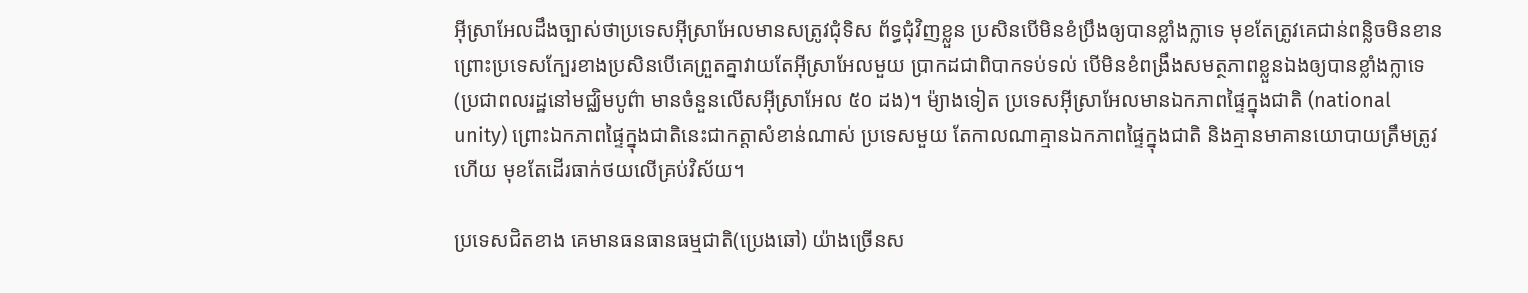អ៊ីស្រាអែលដឹងច្បាស់ថាប្រទេសអ៊ីស្រាអែលមានសត្រូវជុំទិស ព័ទ្ធជុំវិញខ្លួន ប្រសិនបើមិនខំប្រឹងឲ្យបានខ្លាំងក្លាទេ មុខតែត្រូវគេជាន់ពន្លិចមិនខាន ព្រោះប្រទេសក្បែរខាងប្រសិនបើគេព្រួតគ្នាវាយតែអ៊ីស្រាអែលមួយ ប្រាកដជាពិបាកទប់ទល់ បើមិនខំពង្រឹងសមត្ថភាពខ្លួនឯងឲ្យបានខ្លាំងក្លាទេ (ប្រជាពលរដ្ឋនៅមជ្ឈិមបូព៌ា មានចំនួនលើសអ៊ីស្រាអែល ៥០ ដង)។ ម៉្យាងទៀត ប្រទេសអ៊ីស្រាអែលមានឯកភាពផ្ទៃក្នុងជាតិ (national unity) ព្រោះឯកភាពផ្ទៃក្នុងជាតិនេះជាកត្តាសំខាន់ណាស់ ប្រទេសមួយ តែកាលណាគ្មានឯកភាពផ្ទៃក្នុងជាតិ និងគ្មានមាគានយោបាយត្រឹមត្រូវហើយ មុខតែដើរធាក់ថយលើគ្រប់វិស័យ។

ប្រទេសជិតខាង គេមានធនធានធម្មជាតិ(ប្រេងឆៅ) យ៉ាងច្រើនស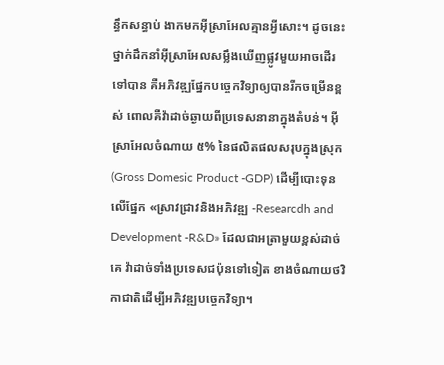ន្ធឹកសន្ធាប់ ងាកមកអ៊ីស្រាអែលគ្មានអ្វីសោះ។ ដូចនេះ ថ្នាក់ដឹកនាំអ៊ីស្រាអែលសម្លឹងឃើញផ្លូវមួយអាចដើរទៅបាន គឺអភិវឌ្ឍផ្នែកបច្ចេកវិទ្យាឲ្យបានរីកចម្រើនខ្ពស់ ពោលគឺវ៉ាដាច់ឆ្ងាយពីប្រទេសនានាក្នុងតំបន់។ អ៊ីស្រាអែលចំណាយ ៥% នៃផលិតផលសរុបក្នុងស្រុក (Gross Domesic Product -GDP) ដើម្បីបោះទុនលើផ្នែក «ស្រាវជ្រាវនិងអភិវឌ្ឍ -Researcdh and Development -R&D» ដែលជាអត្រាមួយខ្ពស់ដាច់គេ វ៉ាដាច់ទាំងប្រទេសជប៉ុនទៅទៀត ខាងចំណាយថវិកាជាតិដើម្បីអភិវឌ្ឍបច្ចេកវិទ្យា។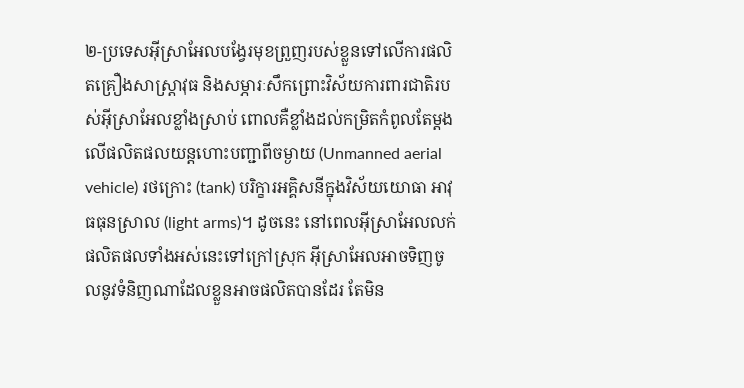២-ប្រទេសអ៊ីស្រាអែលបង្វែរមុខព្រួញរបស់ខ្លួនទៅលើការផលិតគ្រឿងសាស្ត្រាវុធ និងសម្ភារៈសឹកព្រោះវិស័យការពារជាតិរបស់អ៊ីស្រាអែលខ្លាំងស្រាប់ ពោលគឺខ្លាំងដល់កម្រិតកំពូលតែម្ដងលើផលិតផលយន្តហោះបញ្ជាពីចម្ងាយ (Unmanned aerial vehicle) រថក្រោះ (tank) បរិក្ខារអគ្គិសនីក្នុងវិស័យយោធា អាវុធធុនស្រាល (light arms)។ ដូចនេះ នៅពេលអ៊ីស្រាអែលលក់ផលិតផលទាំងអស់នេះទៅក្រៅស្រុក អ៊ីស្រាអែលអាចទិញចូលនូវទំនិញណាដែលខ្លួនអាចផលិតបានដែរ តែមិន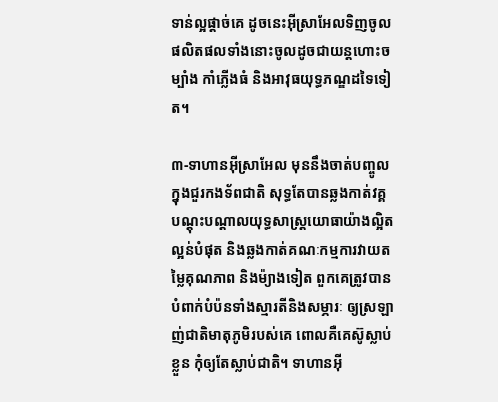ទាន់ល្អផ្ដាច់គេ ដូចនេះអ៊ីស្រាអែលទិញចូលផលិតផលទាំងនោះចូលដូចជាយន្តហោះចម្បាំង កាំភ្លើងធំ និងអាវុធយុទ្ធភណ្ឌដទៃទៀត។

៣-ទាហានអ៊ីស្រាអែល មុននឹងចាត់បញ្ចូលក្នុងជួរកងទ័ពជាតិ សុទ្ធតែបានឆ្លងកាត់វគ្គបណ្ដុះបណ្ដាលយុទ្ធសាស្ត្រយោធាយ៉ាងល្អិតល្អន់បំផុត និងឆ្លងកាត់គណៈកម្មការវាយតម្លៃគុណភាព និងម៉្យាងទៀត ពួកគេត្រូវបានបំពាក់បំប៉នទាំងស្មារតីនិងសម្ភារៈ ឲ្យស្រឡាញ់ជាតិមាតុភូមិរបស់គេ ពោលគឺគេស៊ូស្លាប់ខ្លួន កុំឲ្យតែស្លាប់ជាតិ។ ទាហានអ៊ី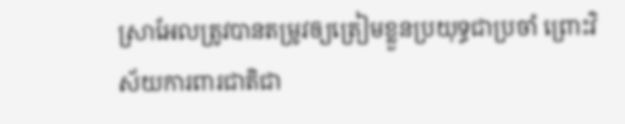ស្រាអែលត្រូវបានតម្រូវឲ្យត្រៀមខ្លួនប្រយុទ្ធជាប្រចាំ ព្រោះវិស័យការពារជាតិជា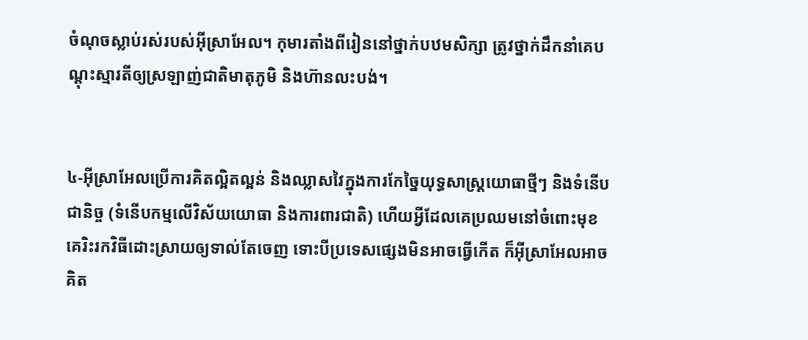ចំណុចស្លាប់រស់របស់អ៊ីស្រាអែល។ កុមារតាំងពីរៀននៅថ្នាក់បឋមសិក្សា ត្រូវថ្នាក់ដឹកនាំគេបណ្ដុះស្មារតីឲ្យស្រឡាញ់ជាតិមាតុភូមិ និងហ៊ានលះបង់។


៤-អ៊ីស្រាអែលប្រើការគិតល្អិតល្អន់ និងឈ្លាសវៃក្នុងការកែច្នៃយុទ្ធសាស្ត្រយោធាថ្មីៗ និងទំនើបជានិច្ច (ទំនើបកម្មលើវិស័យយោធា និងការពារជាតិ) ហើយអ្វីដែលគេប្រឈមនៅចំពោះមុខ គេរិះរកវិធីដោះស្រាយឲ្យទាល់តែចេញ ទោះបីប្រទេសផ្សេងមិនអាចធ្វើកើត ក៏អ៊ីស្រាអែលអាចគិត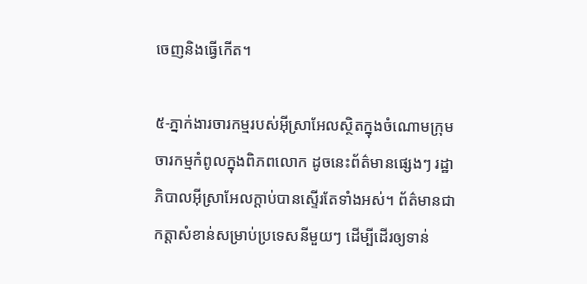ចេញនិងធ្វើកើត។

៥-ភ្នាក់ងារចារកម្មរបស់អ៊ីស្រាអែលស្ថិតក្នុងចំណោមក្រុមចារកម្មកំពូលក្នុងពិភពលោក ដូចនេះព័ត៌មានផ្សេងៗ រដ្ឋាភិបាលអ៊ីស្រាអែលក្ដាប់បានស្ទើរតែទាំងអស់។ ព័ត៌មានជាកត្តាសំខាន់សម្រាប់ប្រទេសនីមួយៗ ដើម្បីដើរឲ្យទាន់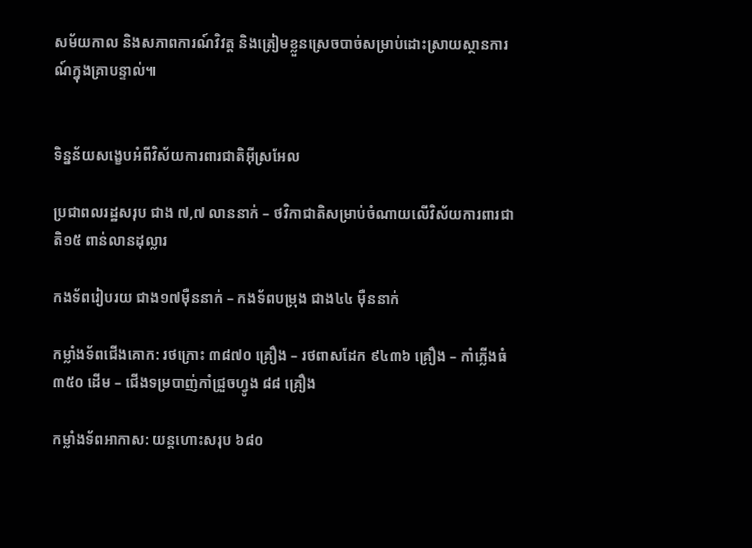សម័យកាល និងសភាពការណ៍វិវត្ត និងត្រៀមខ្លួនស្រេចបាច់សម្រាប់ដោះស្រាយស្ថានការណ៍ក្នុងគ្រាបន្ទាល់៕


ទិន្នន័យសង្ខេបអំពីវិស័យការពារជាតិអ៊ីស្រអែល

ប្រជាពលរដ្ឋសរុប ជាង ៧,៧ លាននាក់ – ថវិកាជាតិសម្រាប់ចំណាយលើវិស័យការពារជាតិ១៥ ពាន់លានដុល្លារ

កងទ័ពរៀបរយ ជាង១៧ម៉ឺននាក់ – កងទ័ពបម្រុង ជាង៤៤ ម៉ឺននាក់

កម្លាំងទ័ពជើងគោក: រថក្រោះ ៣៨៧០ គ្រឿង – រថពាសដែក ៩៤៣៦ គ្រឿង – កាំភ្លើងធំ ៣៥០ ដើម – ជើងទម្របាញ់កាំជ្រួចហ្វូង ៨៨ គ្រឿង

កម្លាំងទ័ពអាកាស: យន្តហោះសរុប ៦៨០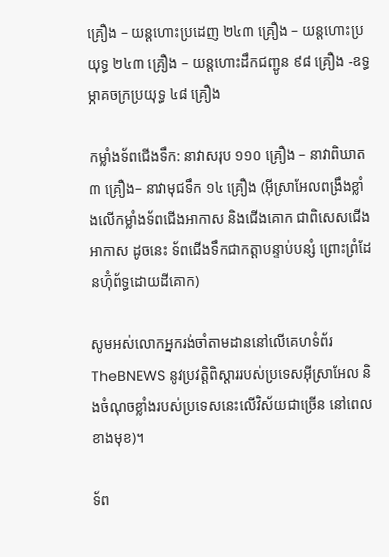គ្រឿង – យន្តហោះប្រដេញ ២៤៣ គ្រឿង – យន្តហោះប្រយុទ្ធ ២៤៣ គ្រឿង – យន្តហោះដឹកជញ្ជូន ៩៨ គ្រឿង -ឧទ្ធម្ភាគចក្រប្រយុទ្ធ ៤៨ គ្រឿង

កម្លាំងទ័ពជើងទឹក: នាវាសរុប ១១០ គ្រឿង – នាវាពិឃាត ៣ គ្រឿង– នាវាមុជទឹក ១៤ គ្រឿង (អ៊ីស្រាអែលពង្រឹងខ្លាំងលើកម្លាំងទ័ពជើងអាកាស និងជើងគោក ជាពិសេសជើងអាកាស ដូចនេះ ទ័ពជើងទឹកជាកត្តាបន្ទាប់បន្សំ ព្រោះព្រំដែនហ៊ុំព័ទ្ធដោយដីគោក)

សូមអស់លោកអ្នករង់ចាំតាមដាននៅលើគេហទំព័រ TheBNEWS នូវប្រវត្តិពិស្ដាររបស់ប្រទេសអ៊ីស្រាអែល និងចំណុចខ្លាំងរបស់ប្រទេសនេះលើវិស័យជាច្រើន នៅពេលខាងមុខ)។

ទ័ព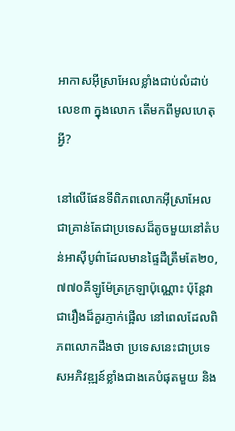អាកាសអ៊ីស្រាអែលខ្លាំងជាប់លំដាប់លេខ៣ ក្នុងលោក តើមកពីមូលហេតុអ្វី?

នៅលើផែនទីពិភពលោកអ៊ីស្រាអែលជាគ្រាន់តែជាប្រទេសដ៏តូចមួយនៅតំបន់អាស៊ីបូព៌ាដែលមានផ្ទៃដឺត្រឹមតែ២០,៧៧០គីឡូម៉ែត្រក្រឡាប៉ុណ្ណោះ ប៉ុន្តែវាជារឿងដ៏គួរភ្ញាក់ផ្អើល នៅពេលដែលពិភពលោកដឹងថា ប្រទេសនេះជាប្រទេសអភិវឌ្ឍន៍ខ្លាំងជាងគេបំផុតមួយ និង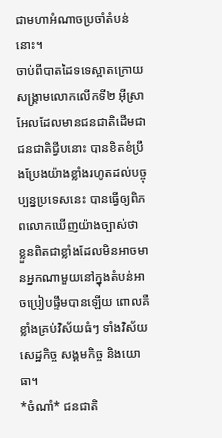ជាមហាអំណាចប្រចាំតំបន់នោះ។
ចាប់ពីបាតដៃទទេស្អាតក្រោយសង្គ្រាមលោកលើកទី២ អ៊ីស្រាអែលដែលមានជនជាតិដើមជាជនជាតិជ្វីបនោះ បានខិតខំប្រឹងប្រែងយ៉ាងខ្លាំងរហូតដល់បច្ចុប្បន្នប្រទេសនេះ បានធ្វើឲ្យពិភពលោកឃើញយ៉ាងច្បាស់ថា ខ្លួនពិតជាខ្លាំងដែលមិនអាចមានអ្នកណាមួយនៅក្នុងតំបន់អាចប្រៀបផ្ទឹមបានឡើយ ពោលគឺខ្លាំងគ្រប់វិស័យធំៗ ទាំងវិស័យសេដ្ឋកិច្ច សង្គមកិច្ច និងយោធា។
*ចំណាំ* ជនជាតិ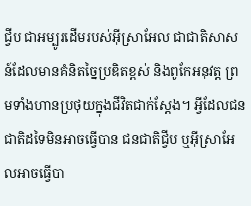ជ្វីប ជាអម្បូរដើមរបស់អ៊ីស្រាអែល ជាជាតិសាសន៍ដែលមានគំនិតច្នៃប្រឌិតខ្ពស់ និងពូកែអនុវត្ត ព្រមទាំងហានប្រថុយក្នុងជីវិតជាក់ស្ដែង។ អ្វីដែលជនជាតិដទៃមិនអាចធ្វើបាន ជនជាតិជ្វីប ឬអ៊ីស្រាអែលអាចធ្វើបា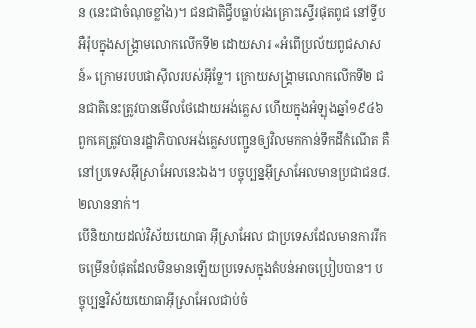ន (នេះជាចំណុចខ្លាំង)។ ជនជាតិជ្វីបធ្លាប់រងគ្រោះស្ទើរផុតពូជ នៅទ្វីបអឺរ៉ុបក្នុងសង្គ្រាមលោកលើកទី២ ដោយសារ «អំពើប្រល័យពូជសាសន៍» ក្រោមរបបផាស៊ីលរបស់អ៊ីទ្លែ។ ក្រោយសង្គ្រាមលោកលើកទី២ ជនជាតិនេះត្រូវបានមើលថែដោយអង់គ្លេស ហើយក្នុងអំឡុងឆ្នាំ១៩៤៦ ពួកគេត្រូវបានរដ្ឋាភិបាលអង់គ្លេសបញ្ជូនឲ្យវិលមកកាន់ទឹកដីកំណើត គឺនៅប្រទេសអ៊ីស្រាអែលនេះឯង។ បច្ចុប្បន្នអ៊ីស្រាអែលមានប្រជាជន៨.២លាននាក់។
បើនិយាយដល់វិស័យយោធា អ៊ីស្រាអែល ជាប្រទេសដែលមានការរីកចម្រើនបំផុតដែលមិនមានឡើយប្រទេសក្នុងតំបន់អាចប្រៀបបាន។ បច្ចុប្បន្នវិស័យយោធាអ៊ីស្រាអែលជាប់ចំ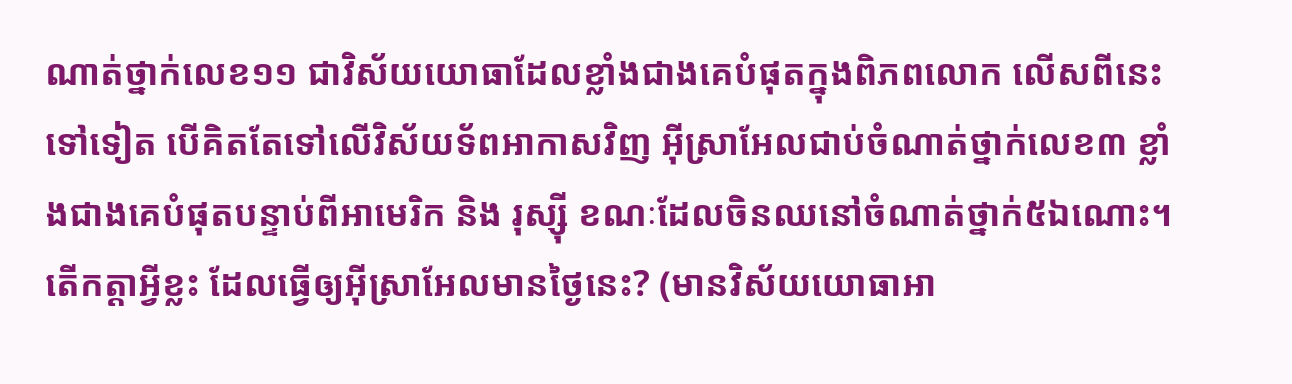ណាត់ថ្នាក់លេខ១១ ជាវិស័យយោធាដែលខ្លាំងជាងគេបំផុតក្នុងពិភពលោក លើសពីនេះទៅទៀត បើគិតតែទៅលើវិស័យទ័ពអាកាសវិញ អ៊ីស្រាអែលជាប់ចំណាត់ថ្នាក់លេខ៣ ខ្លាំងជាងគេបំផុតបន្ទាប់ពីអាមេរិក និង រុស្ស៊ី ខណៈដែលចិនឈនៅចំណាត់ថ្នាក់៥ឯណោះ។
តើកត្តាអ្វីខ្លះ ដែលធ្វើឲ្យអ៊ីស្រាអែលមានថ្ងៃនេះ? (មានវិស័យយោធាអា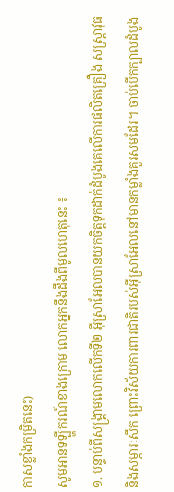កាសខ្លាំងកម្រិតនេះ)
សូមអានទឡ្ហីករណ៍ខាងក្រោម លោកអ្នកនឹងដឹងពីមូលហេតុនេះ ៖
១. បន្ទាប់ពីសង្គ្រាមលោកលើកទី២ អ៊ីស្រាអែលបានយកចិត្តទុកដាក់ដំបូងគេលើការផលិតគ្រឿង សស្ត្រាវុធ និងសម្ភារៈសឹក ព្រោះវិស័យការពារជាតិរបស់អ៊ីស្រាអែលនៅមានកម្លាំងគួរសមដែរ។ ចាប់បើកក្បាលដំបូង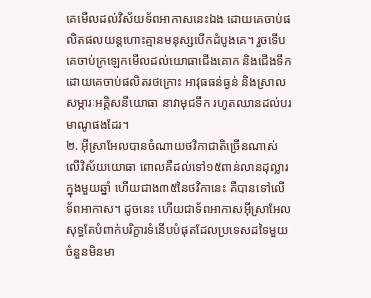គេមើលដល់វិស័យទ័ពអាកាសនេះឯង ដោយគេចាប់ផលិតផលយន្តហោះគ្មានមនុស្សបើកដំបូងគេ។ រួចទើបគេចាប់ក្រឡេកមើលដល់យោធាជើងគោក និងជើងទឹក ដោយគេចាប់ផលិតរថក្រោះ អាវុធធន់ធ្ងន់ និងស្រាល សម្ភារៈអគ្គិសនីយោធា នាវាមុជទឹក រហូតឈានដល់បរមាណូផងដែរ។
២. អ៊ីស្រាអែលបានចំណាយថវិកាជាតិច្រើនណាស់លើវិស័យយោធា ពោលគឺដល់ទៅ១៥ពាន់លានដុល្លារក្នុងមួយឆ្នាំ ហើយជាង៣៥នៃថវិកានេះ គឺបានទៅលើទ័ពអាកាស។ ដូចនេះ ហើយជាទ័ពអាកាសអ៊ីស្រាអែលសុទ្ធតែបំពាក់បរិក្ខារទំនើបបំផុតដែលប្រទេសដទៃមួយចំនួនមិនមា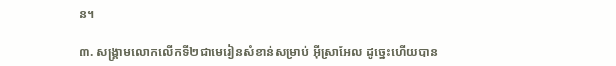ន។

៣. សង្គ្រាមលោកលើកទី២ជាមេរៀនសំខាន់សម្រាប់ អ៊ីស្រាអែល ដូច្នេះហើយបាន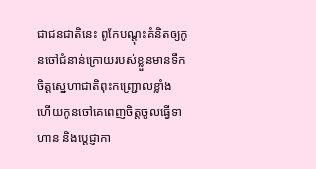ជាជនជាតិនេះ ពូកែបណ្ដុះគំនិតឲ្យកូនចៅជំនាន់ក្រោយរបស់ខ្លួនមានទឹកចិត្តស្នេហាជាតិពុះកញ្ជ្រោលខ្លាំង ហើយកូនចៅគេពេញចិត្តចូលធ្វើទាហាន និងប្ដេជ្ញាកា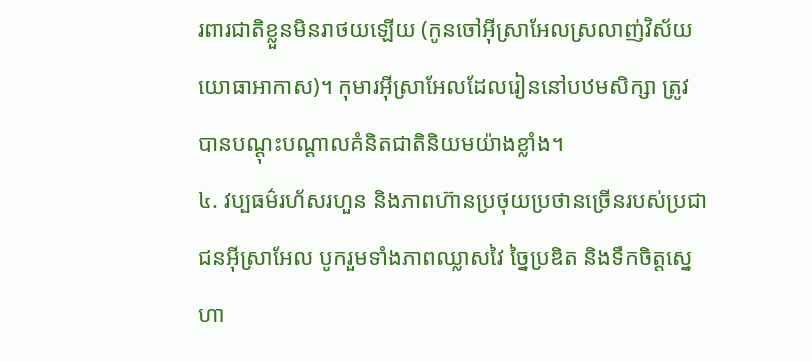រពារជាតិខ្លួនមិនរាថយឡើយ (កូនចៅអ៊ីស្រាអែលស្រលាញ់វិស័យយោធាអាកាស)។ កុមារអ៊ីស្រាអែលដែលរៀននៅបឋមសិក្សា ត្រូវបានបណ្ដុះបណ្ដាលគំនិតជាតិនិយមយ៉ាងខ្លាំង។
៤. វប្បធម៌រហ័សរហួន និងភាពហ៊ានប្រថុយប្រថានច្រើនរបស់ប្រជាជនអ៊ីស្រាអែល បូករួមទាំងភាពឈ្លាសវៃ ច្នៃប្រឌិត និងទឹកចិត្តស្នេហា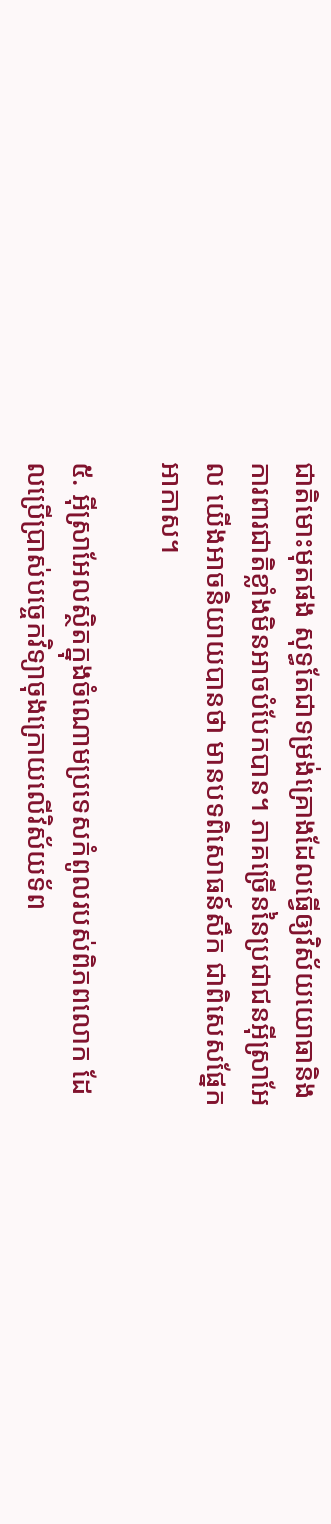ជាតិមោះមុតផង សុទ្ធតែជាទម្រង់គ្រោងដែលធ្វើឲ្យវិស័យយោធានិងការពារជាតិខ្លាំងមិនអាចបំបែកបាន។ ភាគច្រើននៃប្រជាជនអ៊ីស្រាអែល យើងអាចនិយាយបានថា មានបទពិសោធន៍សឹក ជាពិសេសផ្នែកអាកាស។

៥. អ៊ីស្រាអែលស្ថិតក្នុងចំណោមប្រទេសកំពូលរបស់ពិភពលោក ដែលប្រើប្រាស់បច្ចេកវិទ្យាចុងក្រោយលើវិស័យទ័ព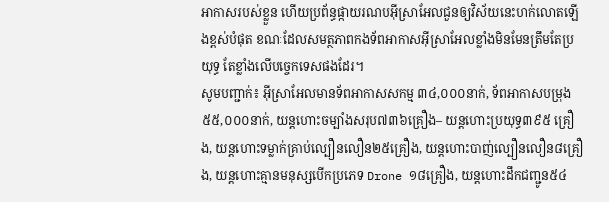អាកាសរបស់ខ្លួន ហើយប្រព័ន្ធផ្កាយរណបអ៊ីស្រាអែលជួនឲ្យវិស័យនេះហក់លោតឡើងខ្ពស់បំផុត ខណៈដែលសមត្ថភាពកងទ័ពអាកាសអ៊ីស្រាអែលខ្លាំងមិនមែនត្រឹមតែប្រយុទ្ធ តែខ្លាំងលើបច្ចេកទេសផងដែរ។
សូមបញ្ជាក់៖ អ៊ីស្រាអែលមានទ័ពអាកាសសកម្ម ៣៤,០០០នាក់, ទ័ពអាកាសបម្រុង៥៥,០០០នាក់, យន្តហោះចម្បាំងសរុប៧៣៦គ្រឿង– យន្តហោះប្រយុទ្ធ៣៩៥ គ្រឿង, យន្តហោះទម្លាក់គ្រាប់ល្បឿនលឿន២៥គ្រឿង, យន្តហោះបាញ់ល្បឿនលឿន៨គ្រឿង, យន្តហោះគ្មានមនុស្សបើកប្រភេទ Drone ១៨គ្រឿង, យន្តហោះដឹកជញ្ជូន៥៤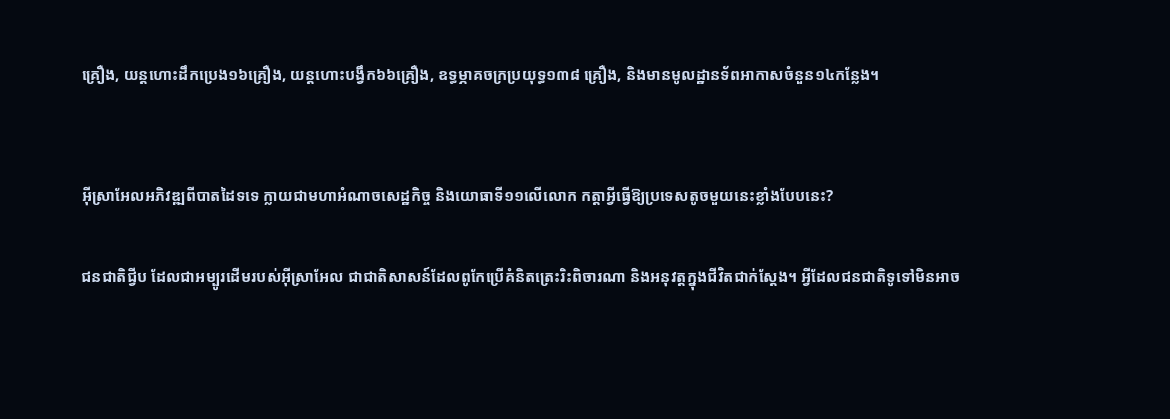គ្រឿង, យន្តហោះដឹកប្រេង១៦គ្រឿង, យន្តហោះបង្វឹក៦៦គ្រឿង, ឧទ្ធម្ភាគចក្រប្រយុទ្ធ១៣៨ គ្រឿង, និងមានមូលដ្ឋានទ័ពអាកាសចំនួន១៤កន្លែង។


អ៊ីស្រាអែលអភិវឌ្ឍពីបាតដៃទទេ ក្លាយជាមហាអំណាចសេដ្ឋកិច្ច និងយោធាទី១១លើលោក កត្តាអ្វីធ្វើឱ្យប្រទេសតូចមួយនេះខ្លាំងបែបនេះ?

ជនជាតិជ្វីប ដែលជាអម្បូរដើមរបស់អ៊ីស្រាអែល ជាជាតិសាសន៍ដែលពូកែប្រើគំនិតត្រេះរិះពិចារណា និងអនុវត្តក្នុងជីវិតជាក់ស្ដែង។ អ្វីដែលជនជាតិទូទៅមិនអាច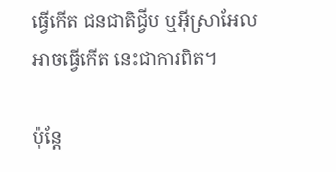ធ្វើកើត ជនជាតិជ្វីប ឬអ៊ីស្រាអែលអាចធ្វើកើត នេះជាការពិត។

ប៉ុន្តែ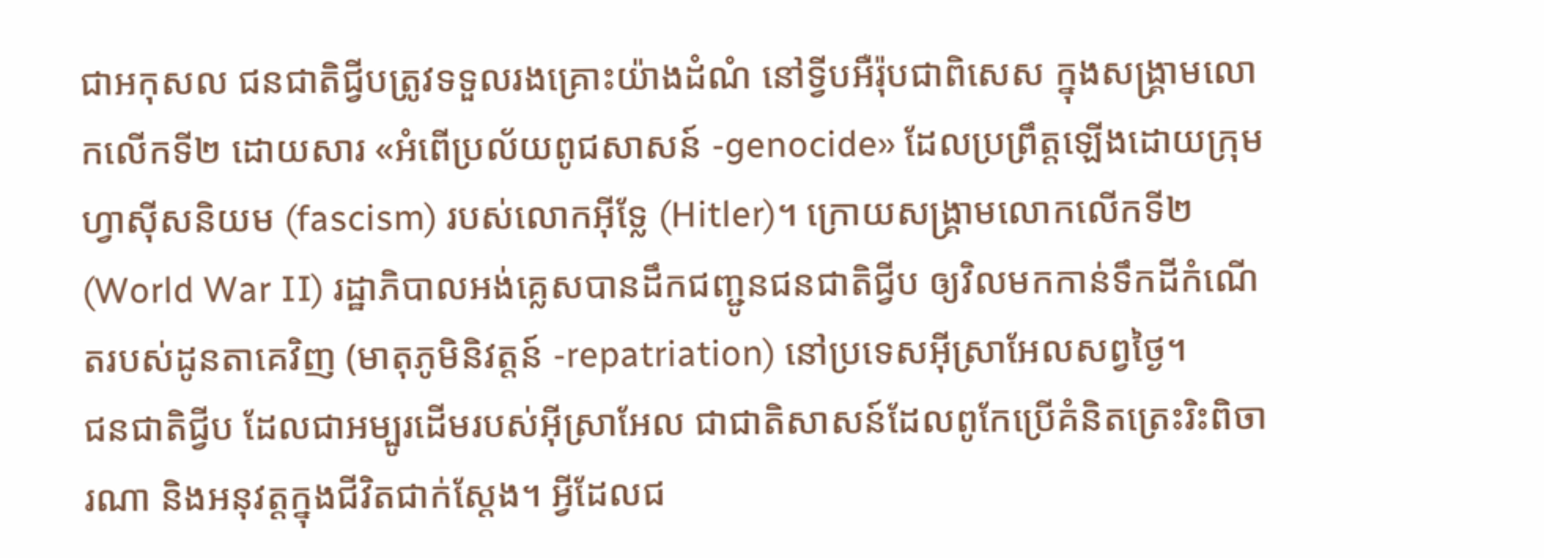ជាអកុសល ជនជាតិជ្វីបត្រូវទទួលរងគ្រោះយ៉ាងដំណំ នៅទ្វីបអឺរ៉ុបជាពិសេស ក្នុងសង្គ្រាមលោកលើកទី២ ដោយសារ «អំពើប្រល័យពូជសាសន៍ -genocide» ដែលប្រព្រឹត្តឡើងដោយក្រុមហ្វាស៊ីសនិយម (fascism) របស់លោកអ៊ីទ្លែ (Hitler)។ ក្រោយសង្គ្រាមលោកលើកទី២ (World War II) រដ្ឋាភិបាលអង់គ្លេសបានដឹកជញ្ជូនជនជាតិជ្វីប ឲ្យវិលមកកាន់ទឹកដីកំណើតរបស់ដូនតាគេវិញ (មាតុភូមិនិវត្តន៍ -repatriation) នៅប្រទេសអ៊ីស្រាអែលសព្វថ្ងៃ។
ជនជាតិជ្វីប ដែលជាអម្បូរដើមរបស់អ៊ីស្រាអែល ជាជាតិសាសន៍ដែលពូកែប្រើគំនិតត្រេះរិះពិចារណា និងអនុវត្តក្នុងជីវិតជាក់ស្ដែង។ អ្វីដែលជ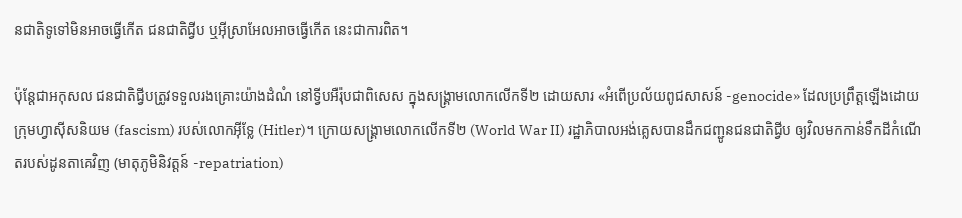នជាតិទូទៅមិនអាចធ្វើកើត ជនជាតិជ្វីប ឬអ៊ីស្រាអែលអាចធ្វើកើត នេះជាការពិត។

ប៉ុន្តែជាអកុសល ជនជាតិជ្វីបត្រូវទទួលរងគ្រោះយ៉ាងដំណំ នៅទ្វីបអឺរ៉ុបជាពិសេស ក្នុងសង្គ្រាមលោកលើកទី២ ដោយសារ «អំពើប្រល័យពូជសាសន៍ -genocide» ដែលប្រព្រឹត្តឡើងដោយក្រុមហ្វាស៊ីសនិយម (fascism) របស់លោកអ៊ីទ្លែ (Hitler)។ ក្រោយសង្គ្រាមលោកលើកទី២ (World War II) រដ្ឋាភិបាលអង់គ្លេសបានដឹកជញ្ជូនជនជាតិជ្វីប ឲ្យវិលមកកាន់ទឹកដីកំណើតរបស់ដូនតាគេវិញ (មាតុភូមិនិវត្តន៍ -repatriation)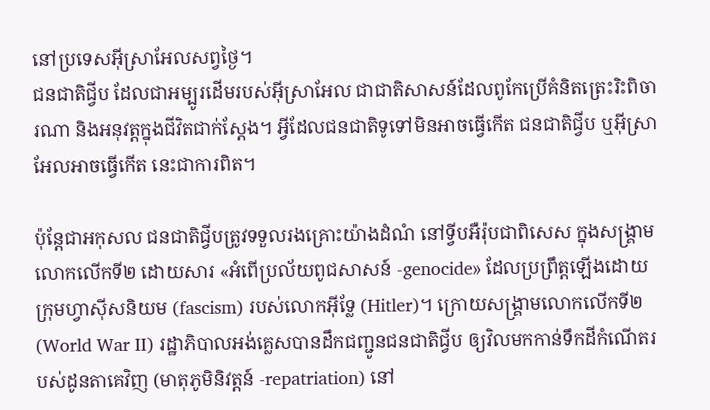នៅប្រទេសអ៊ីស្រាអែលសព្វថ្ងៃ។
ជនជាតិជ្វីប ដែលជាអម្បូរដើមរបស់អ៊ីស្រាអែល ជាជាតិសាសន៍ដែលពូកែប្រើគំនិតត្រេះរិះពិចារណា និងអនុវត្តក្នុងជីវិតជាក់ស្ដែង។ អ្វីដែលជនជាតិទូទៅមិនអាចធ្វើកើត ជនជាតិជ្វីប ឬអ៊ីស្រាអែលអាចធ្វើកើត នេះជាការពិត។

ប៉ុន្តែជាអកុសល ជនជាតិជ្វីបត្រូវទទួលរងគ្រោះយ៉ាងដំណំ នៅទ្វីបអឺរ៉ុបជាពិសេស ក្នុងសង្គ្រាមលោកលើកទី២ ដោយសារ «អំពើប្រល័យពូជសាសន៍ -genocide» ដែលប្រព្រឹត្តឡើងដោយក្រុមហ្វាស៊ីសនិយម (fascism) របស់លោកអ៊ីទ្លែ (Hitler)។ ក្រោយសង្គ្រាមលោកលើកទី២ (World War II) រដ្ឋាភិបាលអង់គ្លេសបានដឹកជញ្ជូនជនជាតិជ្វីប ឲ្យវិលមកកាន់ទឹកដីកំណើតរបស់ដូនតាគេវិញ (មាតុភូមិនិវត្តន៍ -repatriation) នៅ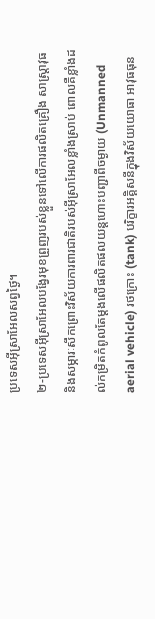ប្រទេសអ៊ីស្រាអែលសព្វថ្ងៃ។
២-ប្រទេសអ៊ីស្រាអែលបង្វែរមុខព្រួញរបស់ខ្លួនទៅលើការផលិតគ្រឿង សាស្ត្រាវុធ និងសម្ភារៈសឹកព្រោះវិស័យការពារជាតិរបស់អ៊ីស្រាអែលខ្លាំងស្រាប់ ពោលគឺខ្លាំងដល់កម្រិតកំពូលតែម្ដងលើផលិតផលយន្តហោះបញ្ជាពីចម្ងាយ (Unmanned aerial vehicle) រថក្រោះ (tank) បរិក្ខារអគ្គិសនីក្នុងវិស័យយោធា អាវុធធុន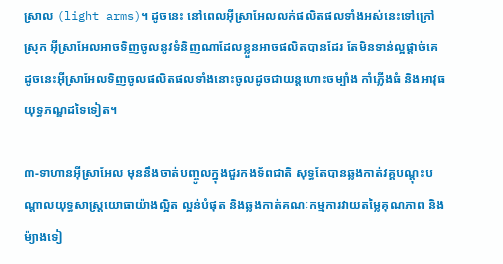ស្រាល (light arms)។ ដូចនេះ នៅពេលអ៊ីស្រាអែលលក់ផលិតផលទាំងអស់នេះទៅក្រៅស្រុក អ៊ីស្រាអែលអាចទិញចូលនូវទំនិញណាដែលខ្លួនអាចផលិតបានដែរ តែមិនទាន់ល្អផ្ដាច់គេ ដូចនេះអ៊ីស្រាអែលទិញចូលផលិតផលទាំងនោះចូលដូចជាយន្តហោះចម្បាំង កាំភ្លើងធំ និងអាវុធយុទ្ធភណ្ឌដទៃទៀត។

៣-ទាហានអ៊ីស្រាអែល មុននឹងចាត់បញ្ចូលក្នុងជួរកងទ័ពជាតិ សុទ្ធតែបានឆ្លងកាត់វគ្គបណ្ដុះបណ្ដាលយុទ្ធសាស្ត្រយោធាយ៉ាងល្អិត ល្អន់បំផុត និងឆ្លងកាត់គណៈកម្មការវាយតម្លៃគុណភាព និងម៉្យាងទៀ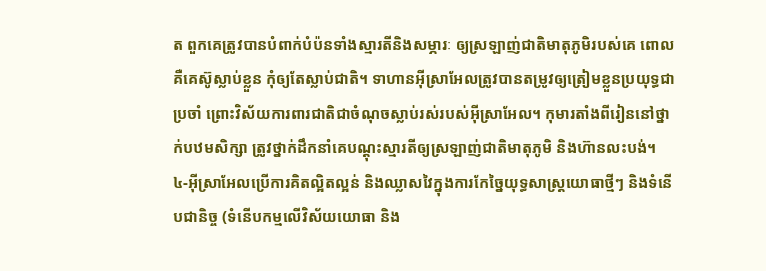ត ពួកគេត្រូវបានបំពាក់បំប៉នទាំងស្មារតីនិងសម្ភារៈ ឲ្យស្រឡាញ់ជាតិមាតុភូមិរបស់គេ ពោលគឺគេស៊ូស្លាប់ខ្លួន កុំឲ្យតែស្លាប់ជាតិ។ ទាហានអ៊ីស្រាអែលត្រូវបានតម្រូវឲ្យត្រៀមខ្លួនប្រយុទ្ធជាប្រចាំ ព្រោះវិស័យការពារជាតិជាចំណុចស្លាប់រស់របស់អ៊ីស្រាអែល។ កុមារតាំងពីរៀននៅថ្នាក់បឋមសិក្សា ត្រូវថ្នាក់ដឹកនាំគេបណ្ដុះស្មារតីឲ្យស្រឡាញ់ជាតិមាតុភូមិ និងហ៊ានលះបង់។
៤-អ៊ីស្រាអែលប្រើការគិតល្អិតល្អន់ និងឈ្លាសវៃក្នុងការកែច្នៃយុទ្ធសាស្ត្រយោធាថ្មីៗ និងទំនើបជានិច្ច (ទំនើបកម្មលើវិស័យយោធា និង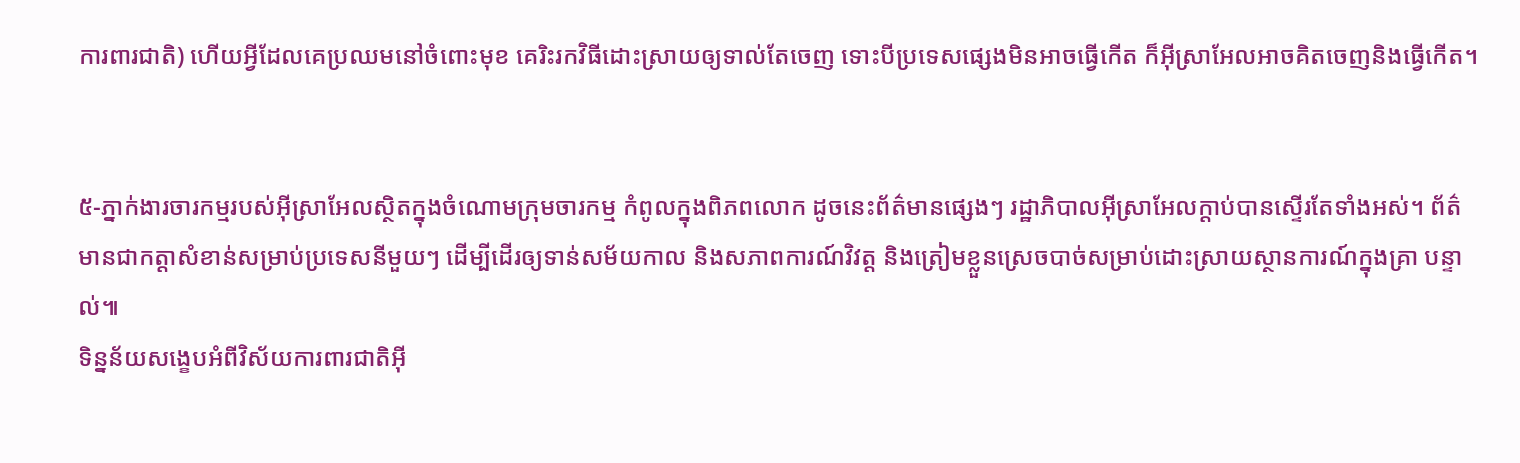ការពារជាតិ) ហើយអ្វីដែលគេប្រឈមនៅចំពោះមុខ គេរិះរកវិធីដោះស្រាយឲ្យទាល់តែចេញ ទោះបីប្រទេសផ្សេងមិនអាចធ្វើកើត ក៏អ៊ីស្រាអែលអាចគិតចេញនិងធ្វើកើត។


៥-ភ្នាក់ងារចារកម្មរបស់អ៊ីស្រាអែលស្ថិតក្នុងចំណោមក្រុមចារកម្ម កំពូលក្នុងពិភពលោក ដូចនេះព័ត៌មានផ្សេងៗ រដ្ឋាភិបាលអ៊ីស្រាអែលក្ដាប់បានស្ទើរតែទាំងអស់។ ព័ត៌មានជាកត្តាសំខាន់សម្រាប់ប្រទេសនីមួយៗ ដើម្បីដើរឲ្យទាន់សម័យកាល និងសភាពការណ៍វិវត្ត និងត្រៀមខ្លួនស្រេចបាច់សម្រាប់ដោះស្រាយស្ថានការណ៍ក្នុងគ្រា បន្ទាល់៕
ទិន្នន័យសង្ខេបអំពីវិស័យការពារជាតិអ៊ី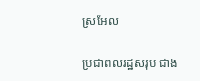ស្រអែល

ប្រជាពលរដ្ឋសរុប ជាង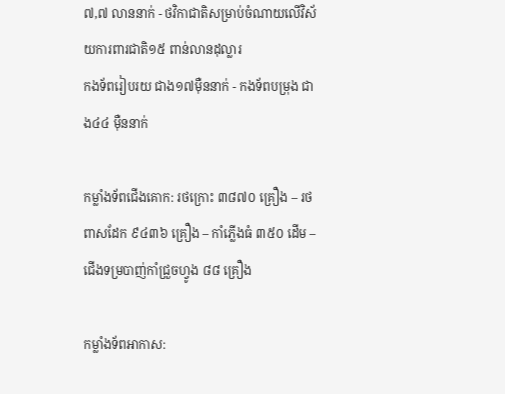៧,៧ លាននាក់ - ថវិកាជាតិសម្រាប់ចំណាយលើវិស័យការពារជាតិ១៥ ពាន់លានដុល្លារ
កងទ័ពរៀបរយ ជាង១៧ម៉ឺននាក់ - កងទ័ពបម្រុង ជាង៤៤ ម៉ឺននាក់

កម្លាំងទ័ពជើងគោក: រថក្រោះ ៣៨៧០ គ្រឿង – រថពាសដែក ៩៤៣៦ គ្រឿង – កាំភ្លើងធំ ៣៥០ ដើម – ជើងទម្របាញ់កាំជ្រួចហ្វូង ៨៨ គ្រឿង

កម្លាំងទ័ពអាកាស: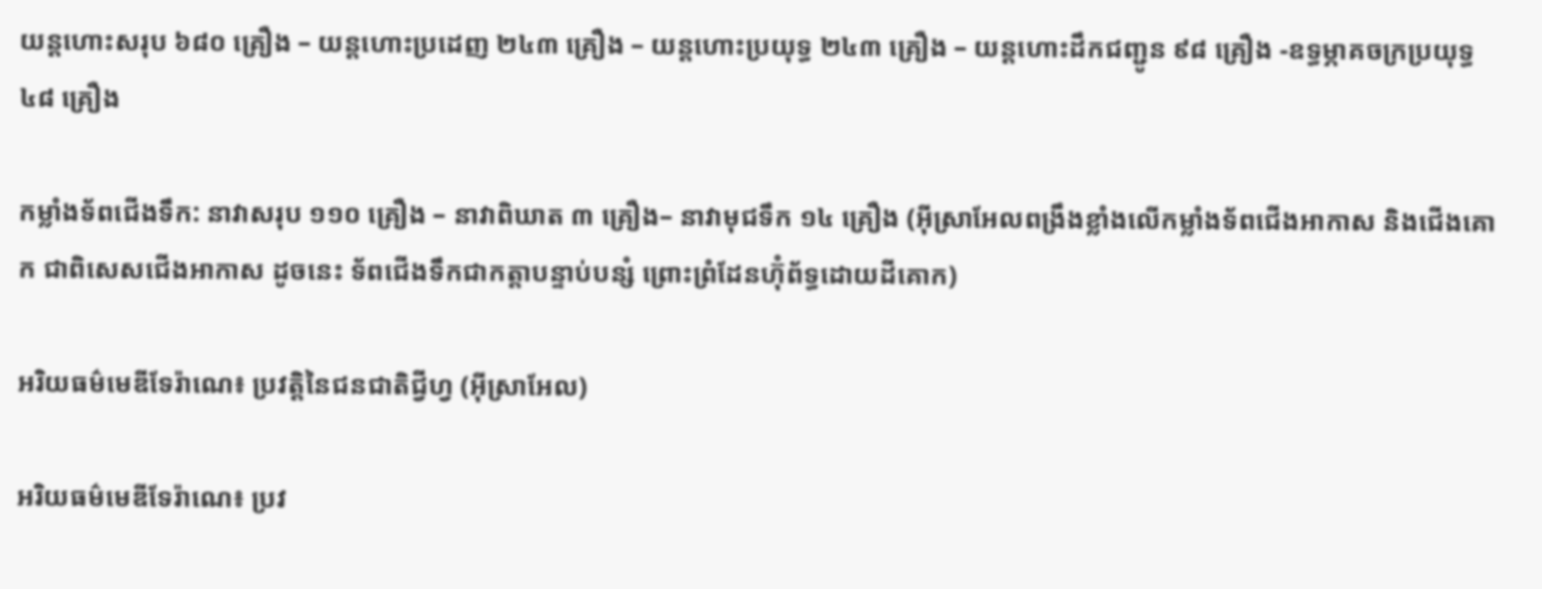យន្តហោះសរុប ៦៨០ គ្រឿង – យន្តហោះប្រដេញ ២៤៣ គ្រឿង – យន្តហោះប្រយុទ្ធ ២៤៣ គ្រឿង – យន្តហោះដឹកជញ្ជូន ៩៨ គ្រឿង -ឧទ្ធម្ភាគចក្រប្រយុទ្ធ ៤៨ គ្រឿង

កម្លាំងទ័ពជើងទឹក: នាវាសរុប ១១០ គ្រឿង – នាវាពិឃាត ៣ គ្រឿង– នាវាមុជទឹក ១៤ គ្រឿង (អ៊ីស្រាអែលពង្រឹងខ្លាំងលើកម្លាំងទ័ពជើងអាកាស និងជើងគោក ជាពិសេសជើងអាកាស ដូចនេះ ទ័ពជើងទឹកជាកត្តាបន្ទាប់បន្សំ ព្រោះព្រំដែនហ៊ុំព័ទ្ធដោយដីគោក)

អរិយធម៌មេឌីទែរ៉ាណេ៖ ប្រវត្តិនៃជនជាតិជ្វីហ្វ (អ៊ីស្រាអែល)

អរិយធម៌មេឌីទែរ៉ាណេ៖ ប្រវ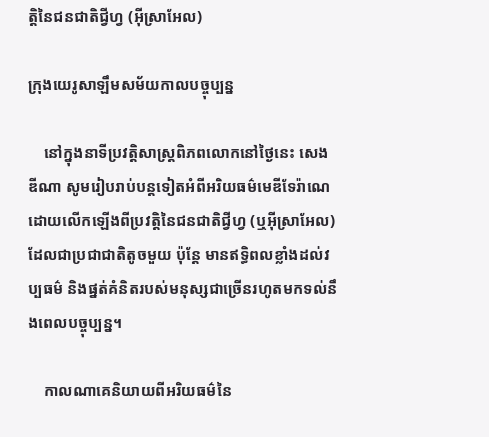ត្តិនៃជនជាតិជ្វីហ្វ (អ៊ីស្រាអែល)

ក្រុងយេរូសាឡឹមសម័យកាលបច្ចុប្បន្ន

    នៅក្នុងនាទីប្រវត្តិសាស្រ្តពិភពលោកនៅថ្ងៃនេះ សេង ឌីណា សូមរៀបរាប់បន្តទៀតអំពីអរិយធម៌មេឌីទែរ៉ាណេដោយលើកឡើងពីប្រវត្តិនៃជនជាតិជ្វីហ្វ (ឬអ៊ីស្រាអែល) ដែលជាប្រជាជាតិតូចមួយ ប៉ុន្តែ មានឥទ្ធិពលខ្លាំងដល់វប្បធម៌ និងផ្នត់គំនិតរបស់មនុស្សជាច្រើនរហូតមកទល់នឹងពេលបច្ចុប្បន្ន។

    កាលណាគេនិយាយពីអរិយធម៌នៃ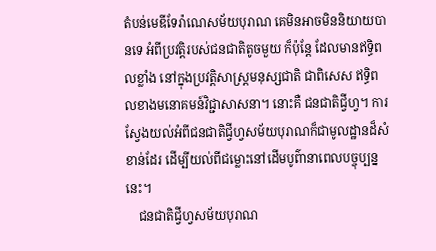តំបន់មេឌីទែរ៉ាណេសម័យបុរាណ គេមិនអាចមិននិយាយបានទេ អំពីប្រវត្តិរបស់ជនជាតិតូចមួយ ក៏ប៉ុន្តែ ដែលមានឥទ្ធិពលខ្លាំង នៅក្នុងប្រវត្តិសាស្រ្តមនុស្សជាតិ ជាពិសេស ឥទ្ធិពលខាងមនោគមន៍វិជ្ជាសាសនា។ នោះគឺ ជនជាតិជ្វីហ្វ។ ការស្វែងយល់អំពីជនជាតិជ្វីហ្វសម័យបុរាណក៏ជាមូលដ្ឋានដ៏សំខាន់ដែរ ដើម្បីយល់ពីជម្លោះនៅដើមបូព៌ានាពេលបច្ចុប្បន្ននេះ។
    ជនជាតិជ្វីហ្វសម័យបុរាណ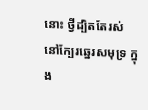នោះ ថ្វីដ្បិតតែរស់នៅក្បែរឆ្នេរសមុទ្រ ក្នុង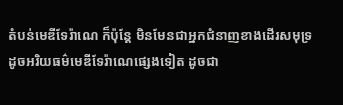តំបន់មេឌីទែរ៉ាណេ ក៏ប៉ុន្តែ មិនមែនជាអ្នកជំនាញខាងដើរសមុទ្រ ដូចអរិយធម៌មេឌីទែរ៉ាណេផ្សេងទៀត ដូចជា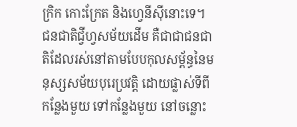ក្រិក កោះក្រែត និងហ្វេនីស៊ីនោះទេ។ ជនជាតិជ្វីហ្វសម័យដើម គឺជាជាជនជាតិដែលរស់នៅតាមបែបកុលសម្ព័ន្ធនៃមនុស្សសម័យបុរេប្រវត្តិ ដោយផ្លាស់ទីពីកន្លែងមួយ ទៅកន្លែងមួយ នៅចន្លោះ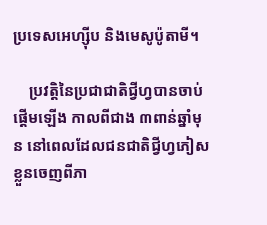ប្រទេសអេហ្ស៊ីប និងមេសូប៉ូតាមី។

    ប្រវត្តិនៃប្រជាជាតិជ្វីហ្វបានចាប់ផ្តើមឡើង កាលពីជាង ៣ពាន់ឆ្នាំមុន នៅពេលដែលជនជាតិជ្វីហ្វភៀសខ្លួនចេញពីភា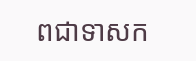ពជាទាសក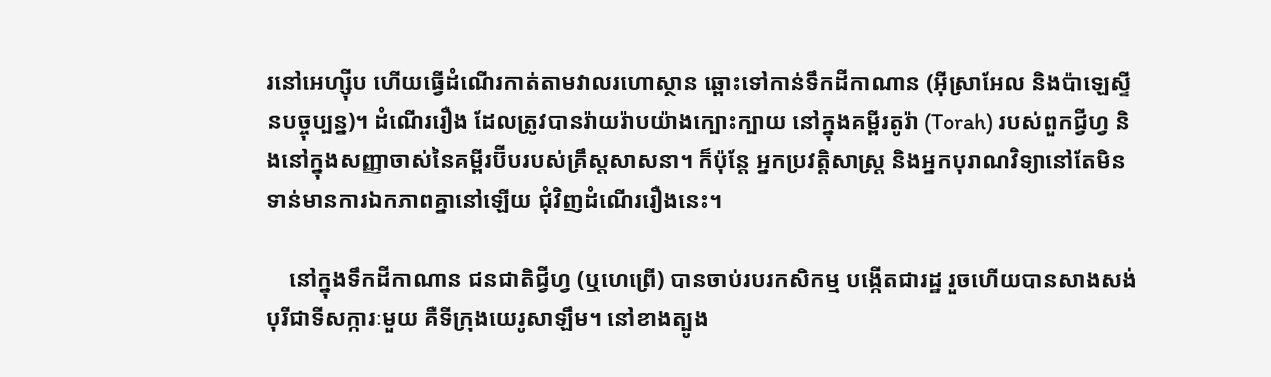រនៅអេហ្ស៊ីប ហើយធ្វើដំណើរកាត់តាមវាលរហោស្ថាន ឆ្ពោះទៅកាន់ទឹកដីកាណាន (អ៊ីស្រាអែល និងប៉ាឡេស្ទីនបច្ចុប្បន្ន)។ ដំណើររឿង ដែលត្រូវបានរ៉ាយរ៉ាបយ៉ាងក្បោះក្បាយ នៅក្នុងគម្ពីរតូរ៉ា (Torah) របស់ពួកជ្វីហ្វ និងនៅក្នុងសញ្ញាចាស់នៃគម្ពីរប៊ីបរបស់គ្រឹស្តសាសនា។ ក៏ប៉ុន្តែ អ្នកប្រវត្តិសាស្រ្ត និងអ្នកបុរាណវិទ្យានៅតែមិនទាន់មានការឯកភាពគ្នានៅឡើយ ជុំវិញដំណើររឿងនេះ។

    នៅក្នុងទឹកដីកាណាន ជនជាតិជ្វីហ្វ (ឬហេព្រើ) បានចាប់របរកសិកម្ម បង្កើតជារដ្ឋ រួចហើយបានសាងសង់បុរីជាទីសក្ការៈមួយ គឺទីក្រុងយេរូសាឡឹម។ នៅខាងត្បូង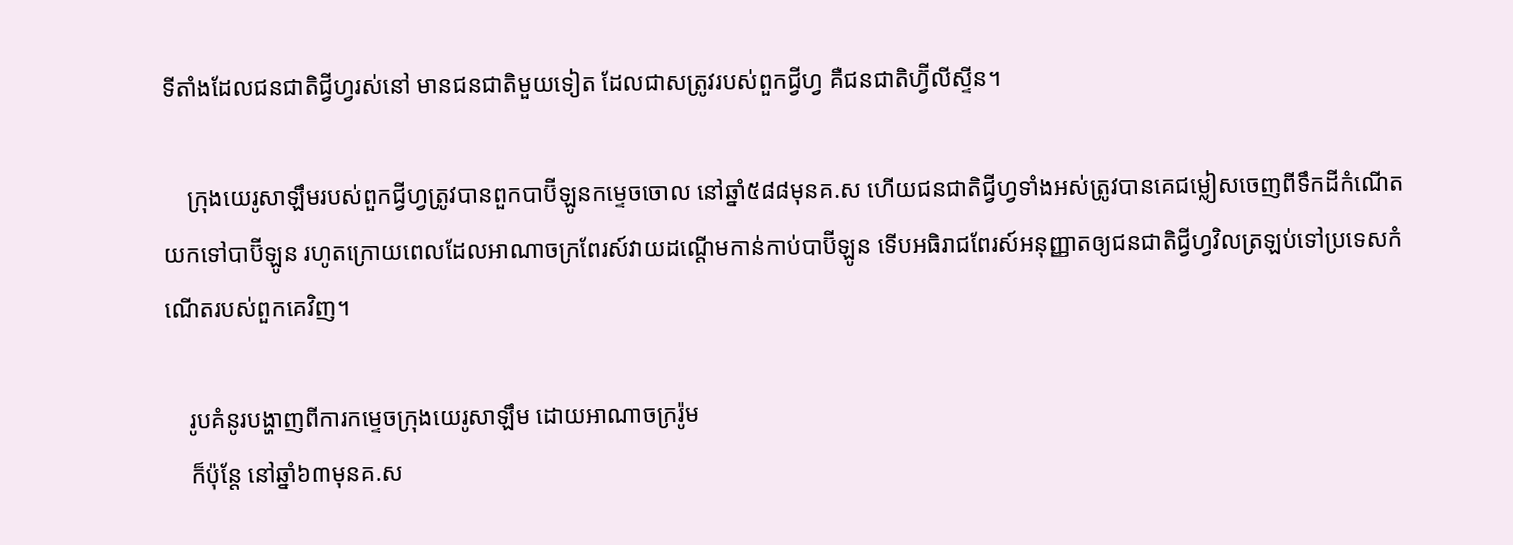ទីតាំងដែលជនជាតិជ្វីហ្វរស់នៅ មានជនជាតិមួយទៀត ដែលជាសត្រូវរបស់ពួកជ្វីហ្វ គឺជនជាតិហ្វ៊ីលីស្ទីន។

    ក្រុងយេរូសាឡឹមរបស់ពួកជ្វីហ្វត្រូវបានពួកបាប៊ីឡូនកម្ទេចចោល នៅឆ្នាំ៥៨៨មុនគ.ស ហើយជនជាតិជ្វីហ្វទាំងអស់ត្រូវបានគេជម្លៀសចេញពីទឹកដីកំណើត យកទៅបាប៊ីឡូន រហូតក្រោយពេលដែលអាណាចក្រពែរស៍វាយដណ្តើមកាន់កាប់បាប៊ីឡូន ទើបអធិរាជពែរស៍អនុញ្ញាតឲ្យជនជាតិជ្វីហ្វវិលត្រឡប់ទៅប្រទេសកំណើតរបស់ពួកគេវិញ។

    រូបគំនូរបង្ហាញពីការកម្ទេចក្រុងយេរូសាឡឹម ដោយអាណាចក្ររ៉ូម
    ក៏ប៉ុន្តែ នៅឆ្នាំ៦៣មុនគ.ស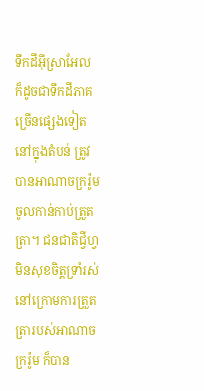ទឹកដីអ៊ីស្រាអែល ក៏ដូចជាទឹកដីភាគច្រើនផ្សេងទៀត នៅក្នុងតំបន់ ត្រូវបានអាណាចក្ររ៉ូមចូលកាន់កាប់ត្រួតត្រា។ ជនជាតិជ្វីហ្វមិនសុខចិត្តទ្រាំរស់នៅក្រោមការត្រួតត្រារបស់អាណាចក្ររ៉ូម ក៏បាន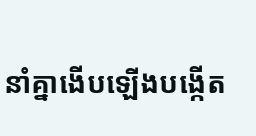នាំគ្នាងើបឡើងបង្កើត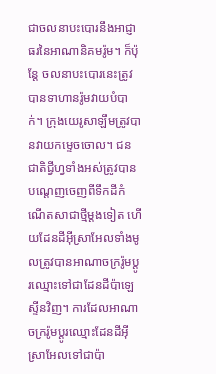ជាចលនាបះបោរនឹងអាជ្ញាធរនៃអាណានិគមរ៉ូម។ ក៏ប៉ុន្តែ ចលនាបះបោរនេះត្រូវបានទាហានរ៉ូមវាយបំបាក់។ ក្រុងយេរូសាឡឹមត្រូវបានវាយកម្ទេចចោល។ ជនជាតិជ្វីហ្វទាំងអស់ត្រូវបានបណ្តេញចេញពីទឹកដីកំណើតសាជាថ្មីម្តងទៀត ហើយដែនដីអ៊ីស្រាអែលទាំងមូលត្រូវបានអាណាចក្ររ៉ូមប្តូរឈ្មោះទៅជាដែនដីប៉ាឡេស្ទីនវិញ។ ការដែលអាណាចក្ររ៉ូមប្តូរឈ្មោះដែនដីអ៊ីស្រាអែលទៅជាប៉ា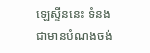ឡេស្ទីននេះ ទំនងជាមានបំណងចង់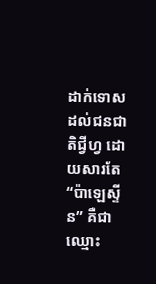ដាក់ទោសដល់ជនជាតិជ្វីហ្វ ដោយសារតែ “ប៉ាឡេស្ទីន” គឺជាឈ្មោះ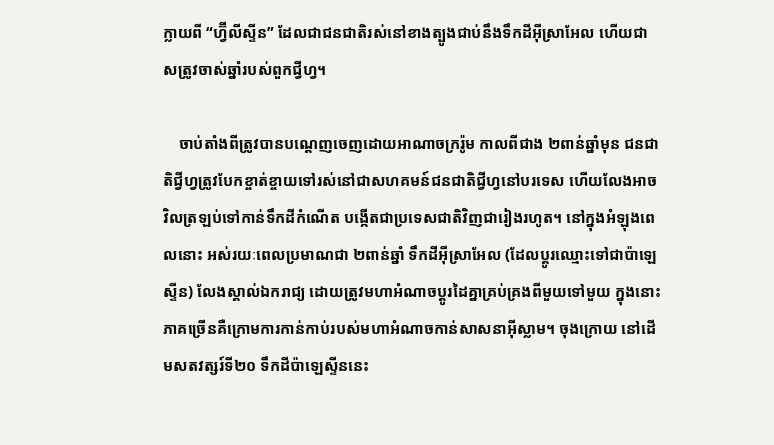ក្លាយពី “ហ្វ៊ីលីស្ទីន” ដែលជាជនជាតិរស់នៅខាងត្បូងជាប់នឹងទឹកដីអ៊ីស្រាអែល ហើយជាសត្រូវចាស់ឆ្នាំរបស់ពួកជ្វីហ្វ។

    ចាប់តាំងពីត្រូវបានបណ្តេញចេញដោយអាណាចក្ររ៉ូម កាលពីជាង ២ពាន់ឆ្នាំមុន ជនជាតិជ្វីហ្វត្រូវបែកខ្ចាត់ខ្ចាយទៅរស់នៅជាសហគមន៍ជនជាតិជ្វីហ្វនៅបរទេស ហើយលែងអាចវិលត្រឡប់ទៅកាន់ទឹកដីកំណើត បង្កើតជាប្រទេសជាតិវិញជារៀងរហូត។ នៅក្នុងអំឡុងពេលនោះ អស់រយៈពេលប្រមាណជា ២ពាន់ឆ្នាំ ទឹកដីអ៊ីស្រាអែល (ដែលប្តូរឈ្មោះទៅជាប៉ាឡេស្ទីន) លែងស្គាល់ឯករាជ្យ ដោយត្រូវមហាអំណាចប្តូរដៃគ្នាគ្រប់គ្រងពីមួយទៅមួយ ក្នុងនោះភាគច្រើនគឺក្រោមការកាន់កាប់របស់មហាអំណាចកាន់សាសនាអ៊ីស្លាម។ ចុងក្រោយ នៅដើមសតវត្សរ៍ទី២០ ទឹកដីប៉ាឡេស្ទីននេះ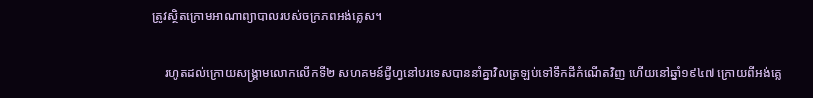ត្រូវស្ថិតក្រោមអាណាព្យាបាលរបស់ចក្រភពអង់គ្លេស។

    រហូតដល់ក្រោយសង្រ្គាមលោកលើកទី២ សហគមន៍ជ្វីហ្វនៅបរទេសបាននាំគ្នាវិលត្រឡប់ទៅទឹកដីកំណើតវិញ ហើយនៅឆ្នាំ១៩៤៧ ក្រោយពីអង់គ្លេ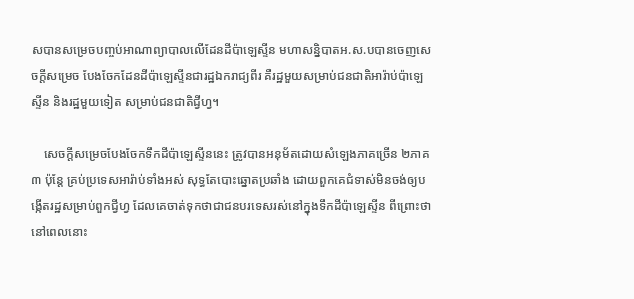សបានសម្រេចបញ្ចប់អាណាព្យាបាលលើដែនដីប៉ាឡេស្ទីន មហាសន្និបាតអ.ស.បបានចេញសេចក្តីសម្រេច បែងចែកដែនដីប៉ាឡេស្ទីនជារដ្ឋឯករាជ្យពីរ គឺរដ្ឋមួយសម្រាប់ជនជាតិអារ៉ាប់ប៉ាឡេស្ទីន និងរដ្ឋមួយទៀត សម្រាប់ជនជាតិជ្វីហ្វ។

    សេចក្តីសម្រេចបែងចែកទឹកដីប៉ាឡេស្ទីននេះ ត្រូវបានអនុម័តដោយសំឡេងភាគច្រើន ២ភាគ៣ ប៉ុន្តែ គ្រប់ប្រទេសអារ៉ាប់ទាំងអស់ សុទ្ធតែបោះឆ្នោតប្រឆាំង ដោយពួកគេជំទាស់មិនចង់ឲ្យបង្កើតរដ្ឋសម្រាប់ពួកជ្វីហ្វ ដែលគេចាត់ទុកថាជាជនបរទេសរស់នៅក្នុងទឹកដីប៉ាឡេស្ទីន ពីព្រោះថា នៅពេលនោះ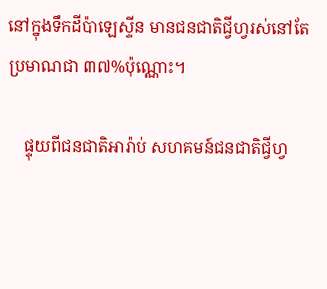នៅក្នុងទឹកដីប៉ាឡេស្ទីន មានជនជាតិជ្វីហ្វរស់នៅតែប្រមាណជា ៣៧%ប៉ុណ្ណោះ។

    ផ្ទុយពីជនជាតិអារ៉ាប់ សហគមន៍ជនជាតិជ្វីហ្វ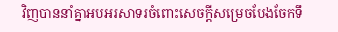វិញបាននាំគ្នាអបអរសាទរចំពោះសេចក្តីសម្រេចបែងចែកទឹ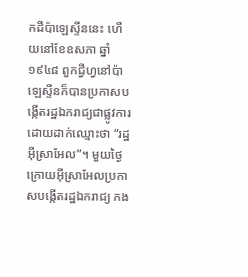កដីប៉ាឡេស្ទីននេះ ហើយនៅខែឧសភា ឆ្នាំ១៩៤៨ ពួកជ្វីហ្វនៅប៉ាឡេស្ទីនក៏បានប្រកាសបង្កើតរដ្ឋឯករាជ្យជាផ្លូវការ ដោយដាក់ឈ្មោះថា “រដ្ឋអ៊ីស្រាអែល”។ មួយថ្ងៃក្រោយអ៊ីស្រាអែលប្រកាសបង្កើតរដ្ឋឯករាជ្យ កង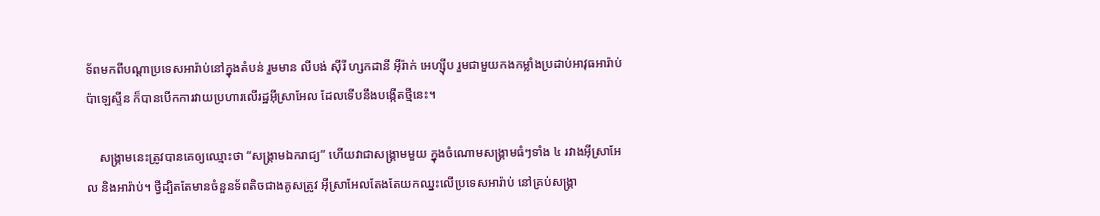ទ័ពមកពីបណ្តាប្រទេសអារ៉ាប់នៅក្នុងតំបន់ រួមមាន លីបង់ ស៊ីរី ហ្សកដានី អ៊ីរ៉ាក់ អេហ្ស៊ីប រួមជាមួយកងកម្លាំងប្រដាប់អាវុធអារ៉ាប់ប៉ាឡេស្ទីន ក៏បានបើកការវាយប្រហារលើរដ្ឋអ៊ីស្រាអែល ដែលទើបនឹងបង្កើតថ្មីនេះ។

    សង្រ្គាមនេះត្រូវបានគេឲ្យឈ្មោះថា “សង្រ្គាមឯករាជ្យ” ហើយវាជាសង្រ្គាមមួយ ក្នុងចំណោមសង្រ្គាមធំៗទាំង ៤ រវាងអ៊ីស្រាអែល និងអារ៉ាប់។ ថ្វីដ្បិតតែមានចំនួនទ័ពតិចជាងគូសត្រូវ អ៊ីស្រាអែលតែងតែយកឈ្នះលើប្រទេសអារ៉ាប់ នៅគ្រប់សង្រ្គា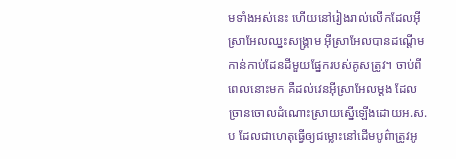មទាំងអស់នេះ ហើយនៅរៀងរាល់លើកដែលអ៊ីស្រាអែលឈ្នះសង្រ្គាម អ៊ីស្រាអែលបានដណ្តើមកាន់កាប់ដែនដីមួយផ្នែករបស់គូសត្រូវ។ ចាប់ពីពេលនោះមក គឺដល់វេនអ៊ីស្រាអែលម្តង ដែលច្រានចោលដំណោះស្រាយស្នើឡើងដោយអ.ស.ប ដែលជាហេតុធ្វើឲ្យជម្លោះនៅដើមបូព៌ាត្រូវអូ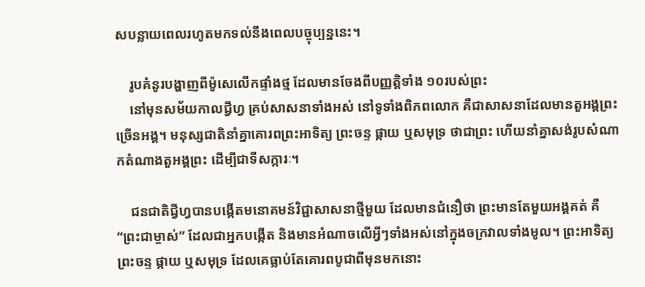សបន្លាយពេលរហូតមកទល់នឹងពេលបច្ចុប្បន្ននេះ។

    រូបគំនូរបង្ហាញពីម៉ូសេលើកផ្ទាំងថ្ម ដែលមានចែងពីបញ្ញត្តិទាំង ១០របស់ព្រះ
    នៅមុនសម័យកាលជ្វីហ្វ គ្រប់សាសនាទាំងអស់ នៅទូទាំងពិភពលោក គឺជាសាសនាដែលមានតួអង្គព្រះច្រើនអង្គ។ មនុស្សជាតិនាំគ្នាគោរពព្រះអាទិត្យ ព្រះចន្ទ ផ្កាយ ឬសមុទ្រ ថាជាព្រះ ហើយនាំគ្នាសង់រូបសំណាកតំណាងតួអង្គព្រះ ដើម្បីជាទីសក្ការៈ។

    ជនជាតិជ្វីហ្វបានបង្កើតមនោគមន៍វិជ្ជាសាសនាថ្មីមួយ ដែលមានជំនឿថា ព្រះមានតែមួយអង្គគត់ គឺ “ព្រះជាម្ចាស់” ដែលជាអ្នកបង្កើត និងមានអំណាចលើអ្វីៗទាំងអស់នៅក្នុងចក្រវាលទាំងមូល។ ព្រះអាទិត្យ ព្រះចន្ទ ផ្កាយ ឬសមុទ្រ ដែលគេធ្លាប់តែគោរពបូជាពីមុនមកនោះ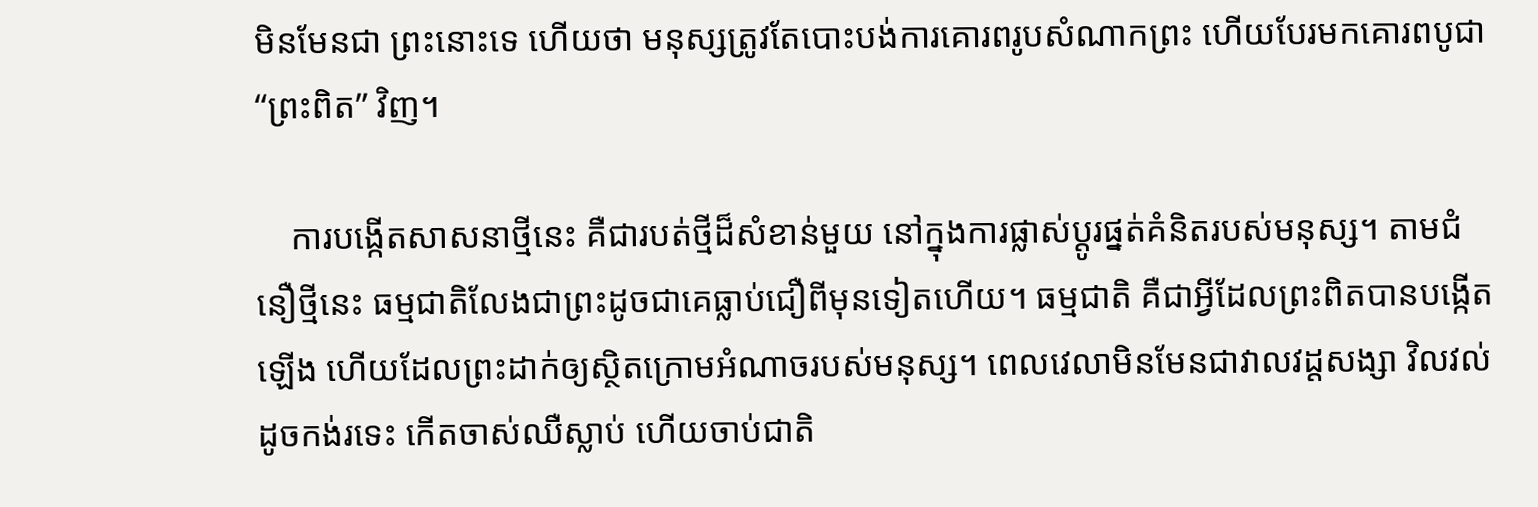មិនមែនជា ព្រះនោះទេ ហើយថា មនុស្សត្រូវតែបោះបង់ការគោរពរូបសំណាកព្រះ ហើយបែរមកគោរពបូជា “ព្រះពិត” វិញ។

    ការបង្កើតសាសនាថ្មីនេះ គឺជារបត់ថ្មីដ៏សំខាន់មួយ នៅក្នុងការផ្លាស់ប្តូរផ្នត់គំនិតរបស់មនុស្ស។ តាមជំនឿថ្មីនេះ ធម្មជាតិលែងជាព្រះដូចជាគេធ្លាប់ជឿពីមុនទៀតហើយ។ ធម្មជាតិ គឺជាអ្វីដែលព្រះពិតបានបង្កើតឡើង ហើយដែលព្រះដាក់ឲ្យស្ថិតក្រោមអំណាចរបស់មនុស្ស។ ពេលវេលាមិនមែនជាវាលវដ្តសង្សា វិលវល់ដូចកង់រទេះ កើតចាស់ឈឺស្លាប់ ហើយចាប់ជាតិ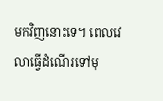មកវិញនោះទេ។ ពេលវេលាធ្វើដំណើរទៅមុ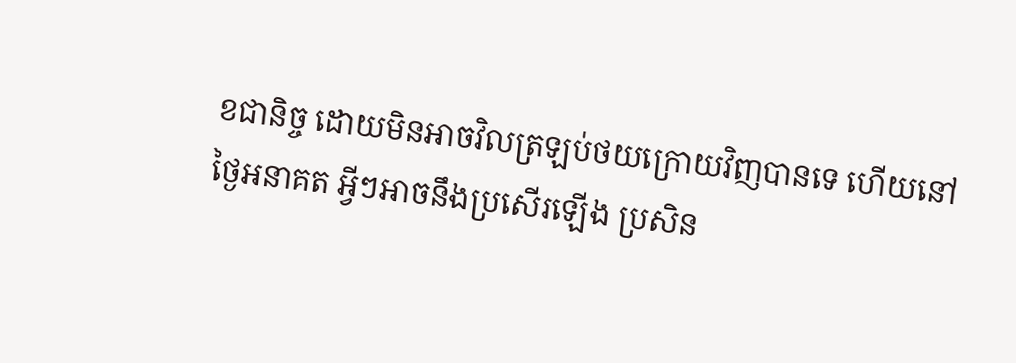ខជានិច្ច ដោយមិនអាចវិលត្រឡប់ថយក្រោយវិញបានទេ ហើយនៅថ្ងៃអនាគត អ្វីៗអាចនឹងប្រសើរឡើង ប្រសិន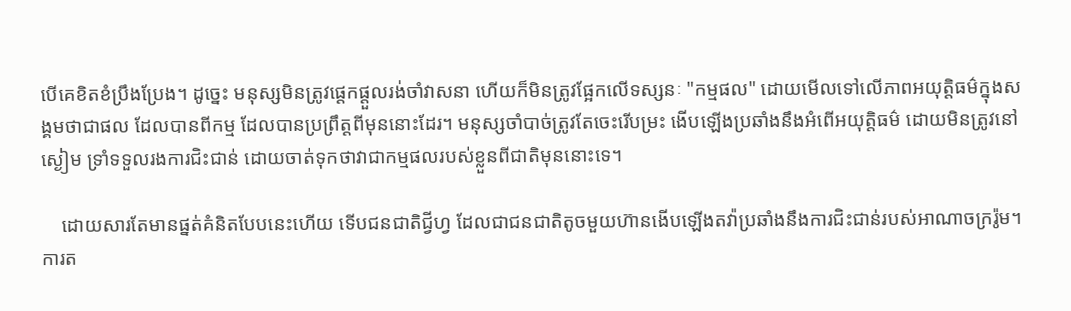បើគេខិតខំប្រឹងប្រែង។ ដូច្នេះ មនុស្សមិនត្រូវផ្តេកផ្តួលរង់ចាំវាសនា ហើយក៏មិនត្រូវផ្អែកលើទស្សនៈ "កម្មផល" ដោយមើលទៅលើភាពអយុត្តិធម៌ក្នុងសង្គមថាជាផល ដែលបានពីកម្ម ដែលបានប្រព្រឹត្តពីមុននោះដែរ។ មនុស្សចាំបាច់ត្រូវតែចេះរើបម្រះ ងើបឡើងប្រឆាំងនឹងអំពើអយុត្តិធម៌ ដោយមិនត្រូវនៅស្ងៀម ទ្រាំទទួលរងការជិះជាន់ ដោយចាត់ទុកថាវាជាកម្មផលរបស់ខ្លួនពីជាតិមុននោះទេ។

    ដោយសារតែមានផ្នត់គំនិតបែបនេះហើយ ទើបជនជាតិជ្វីហ្វ ដែលជាជនជាតិតូចមួយហ៊ានងើបឡើងតវ៉ាប្រឆាំងនឹងការជិះជាន់របស់អាណាចក្ររ៉ូម។ ការត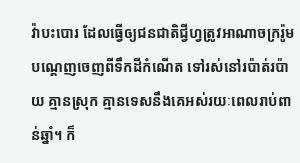វ៉ាបះបោរ ដែលធ្វើឲ្យជនជាតិជ្វីហ្វត្រូវអាណាចក្ររ៉ូមបណ្តេញចេញពីទឹកដីកំណើត ទៅរស់នៅរប៉ាត់រប៉ាយ គ្មានស្រុក គ្មានទេសនឹងគេអស់រយៈពេលរាប់ពាន់ឆ្នាំ។ ក៏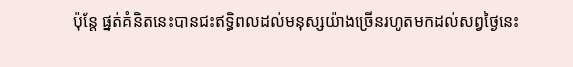ប៉ុន្តែ ផ្នត់គំនិតនេះបានជះឥទ្ធិពលដល់មនុស្សយ៉ាងច្រើនរហូតមកដល់សព្វថ្ងៃនេះ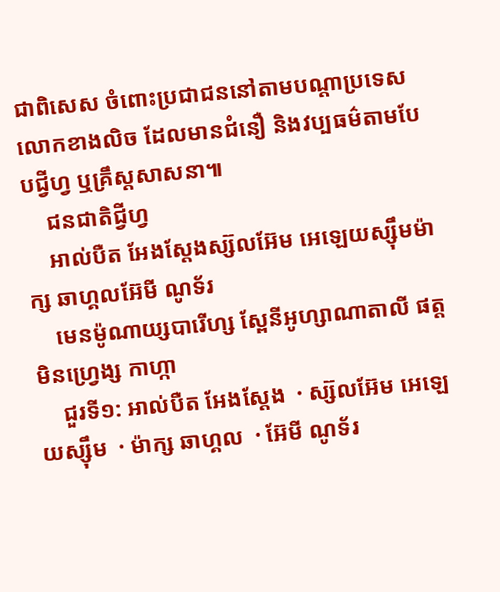ជាពិសេស ចំពោះប្រជាជននៅតាមបណ្តាប្រទេសលោកខាងលិច ដែលមានជំនឿ និងវប្បធម៌តាមបែបជ្វីហ្វ ឬគ្រឹស្តសាសនា៕
    ជនជាតិជ្វីហ្វ
    អាល់បឺត អែងស្តែងស្ស៊លអ៊ែម អេឡេយស្ស៊ឹមម៉ាក្ស ឆាហ្គលអ៊ែមី ណូទ័រ
    មេនម៉ូណាយ្សបារើហ្ស ស្ពែនីអូហ្សាណាតាលី ផត្តមិនហ្វ្រេង្ស កាហ្កា
    ជួរទី១: អាល់បឺត អែងស្តែង  · ស្ស៊លអ៊ែម អេឡេយស្ស៊ឹម  · ម៉ាក្ស ឆាហ្គល  · អ៊ែមី ណូទ័រ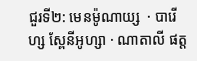ជួរទី២: មេនម៉ូណាយ្ស  · បារើហ្ស ស្ពែនីអូហ្សា · ណាតាលី ផត្ត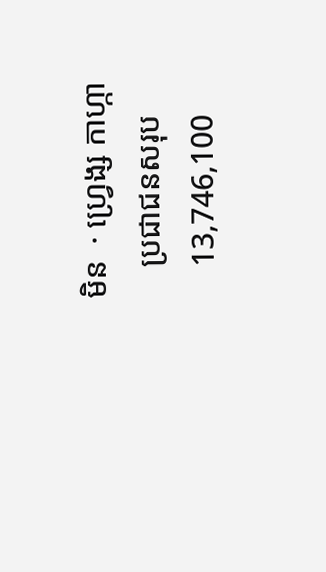មិន  · ហ្វ្រេង្ស កាហ្កា
    ប្រជាជនសរុប
    13,746,100